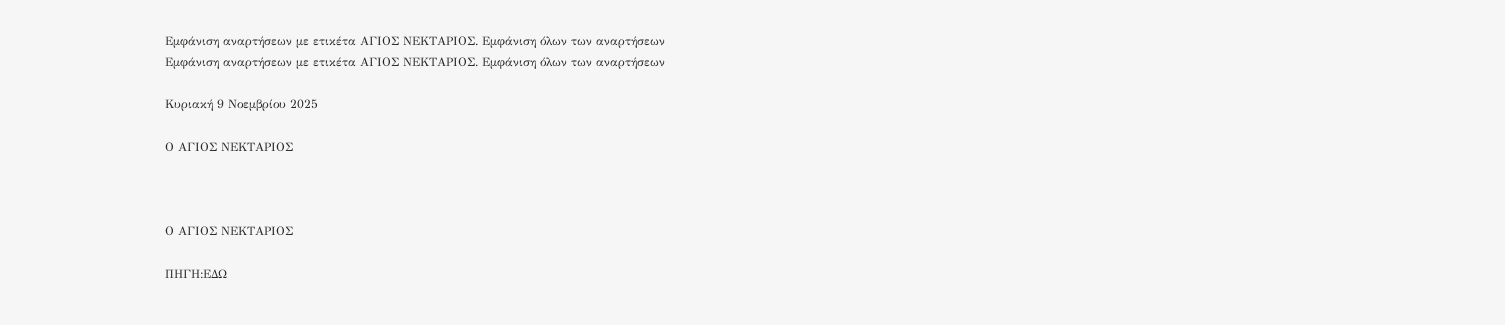Εμφάνιση αναρτήσεων με ετικέτα ΑΓΙΟΣ ΝΕΚΤΑΡΙΟΣ. Εμφάνιση όλων των αναρτήσεων
Εμφάνιση αναρτήσεων με ετικέτα ΑΓΙΟΣ ΝΕΚΤΑΡΙΟΣ. Εμφάνιση όλων των αναρτήσεων

Κυριακή 9 Νοεμβρίου 2025

Ο ΑΓΙΟΣ ΝΕΚΤΑΡΙΟΣ



Ο ΑΓΙΟΣ ΝΕΚΤΑΡΙΟΣ

ΠΗΓΗ:ΕΔΩ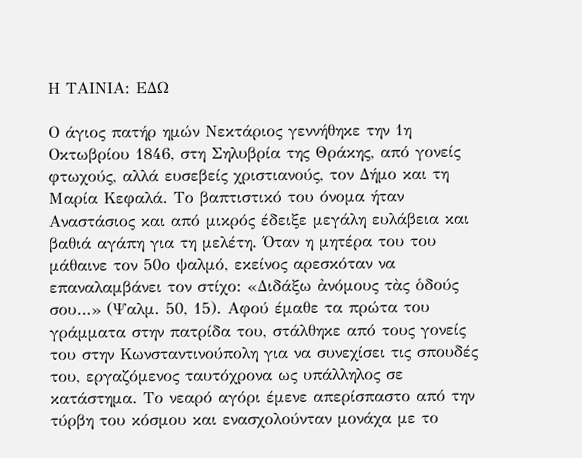Η ΤΑΙΝΙΑ: ΕΔΩ

Ο άγιος πατήρ ημών Νεκτάριος γεννήθηκε την 1η Οκτωβρίου 1846, στη Σηλυβρία της Θράκης, από γονείς φτωχούς, αλλά ευσεβείς χριστιανούς, τον Δήμο και τη Μαρία Κεφαλά. Το βαπτιστικό του όνομα ήταν Αναστάσιος και από μικρός έδειξε μεγάλη ευλάβεια και βαθιά αγάπη για τη μελέτη. Όταν η μητέρα του του μάθαινε τον 50ο ψαλμό, εκείνος αρεσκόταν να επαναλαμβάνει τον στίχο: «Διδάξω ἀνόμους τὰς ὁδούς σου…» (Ψαλμ. 50, 15). Αφού έμαθε τα πρώτα του γράμματα στην πατρίδα του, στάλθηκε από τους γονείς του στην Κωνσταντινούπολη για να συνεχίσει τις σπουδές του, εργαζόμενος ταυτόχρονα ως υπάλληλος σε κατάστημα. Το νεαρό αγόρι έμενε απερίσπαστο από την τύρβη του κόσμου και ενασχολούνταν μονάχα με το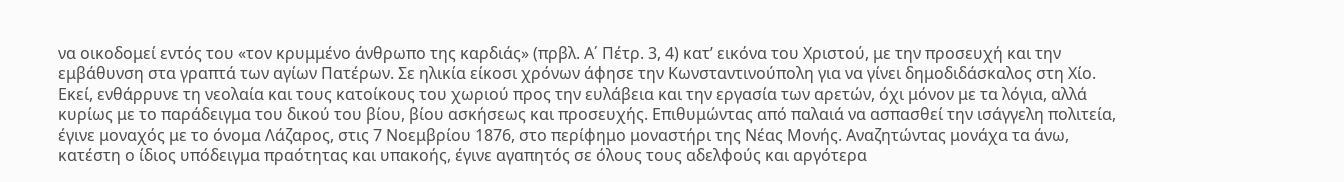να οικοδομεί εντός του «τον κρυμμένο άνθρωπο της καρδιάς» (πρβλ. Α΄ Πέτρ. 3, 4) κατ’ εικόνα του Χριστού, με την προσευχή και την εμβάθυνση στα γραπτά των αγίων Πατέρων. Σε ηλικία είκοσι χρόνων άφησε την Κωνσταντινούπολη για να γίνει δημοδιδάσκαλος στη Χίο. Εκεί, ενθάρρυνε τη νεολαία και τους κατοίκους του χωριού προς την ευλάβεια και την εργασία των αρετών, όχι μόνον με τα λόγια, αλλά κυρίως με το παράδειγμα του δικού του βίου, βίου ασκήσεως και προσευχής. Επιθυμώντας από παλαιά να ασπασθεί την ισάγγελη πολιτεία, έγινε μοναχός με το όνομα Λάζαρος, στις 7 Νοεμβρίου 1876, στο περίφημο μοναστήρι της Νέας Μονής. Αναζητώντας μονάχα τα άνω, κατέστη ο ίδιος υπόδειγμα πραότητας και υπακοής, έγινε αγαπητός σε όλους τους αδελφούς και αργότερα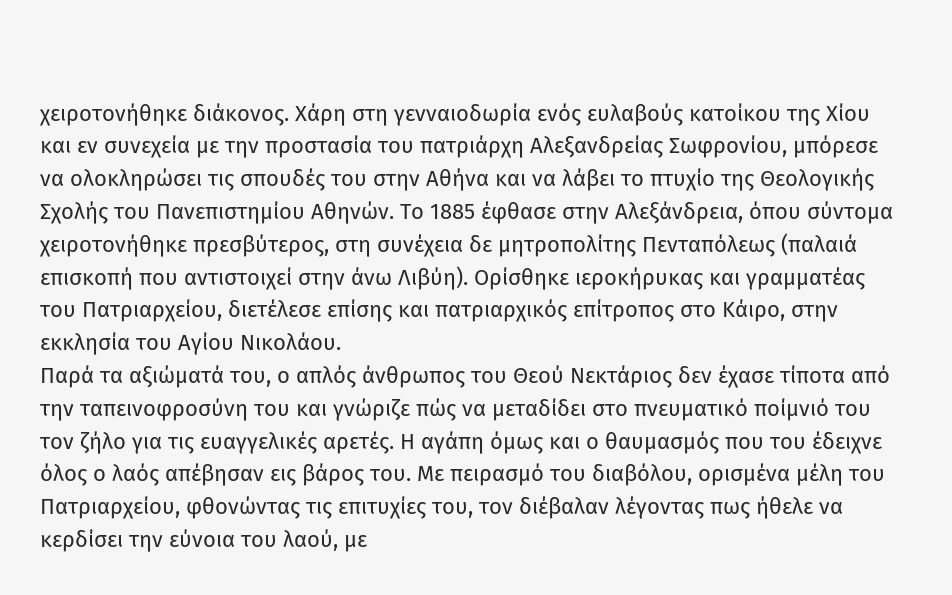χειροτονήθηκε διάκονος. Χάρη στη γενναιοδωρία ενός ευλαβούς κατοίκου της Χίου και εν συνεχεία με την προστασία του πατριάρχη Αλεξανδρείας Σωφρονίου, μπόρεσε να ολοκληρώσει τις σπουδές του στην Αθήνα και να λάβει το πτυχίο της Θεολογικής Σχολής του Πανεπιστημίου Αθηνών. Το 1885 έφθασε στην Αλεξάνδρεια, όπου σύντομα χειροτονήθηκε πρεσβύτερος, στη συνέχεια δε μητροπολίτης Πενταπόλεως (παλαιά επισκοπή που αντιστοιχεί στην άνω Λιβύη). Ορίσθηκε ιεροκήρυκας και γραμματέας του Πατριαρχείου, διετέλεσε επίσης και πατριαρχικός επίτροπος στο Κάιρο, στην εκκλησία του Αγίου Νικολάου.
Παρά τα αξιώματά του, ο απλός άνθρωπος του Θεού Νεκτάριος δεν έχασε τίποτα από την ταπεινοφροσύνη του και γνώριζε πώς να μεταδίδει στο πνευματικό ποίμνιό του τον ζήλο για τις ευαγγελικές αρετές. Η αγάπη όμως και ο θαυμασμός που του έδειχνε όλος ο λαός απέβησαν εις βάρος του. Με πειρασμό του διαβόλου, ορισμένα μέλη του Πατριαρχείου, φθονώντας τις επιτυχίες του, τον διέβαλαν λέγοντας πως ήθελε να κερδίσει την εύνοια του λαού, με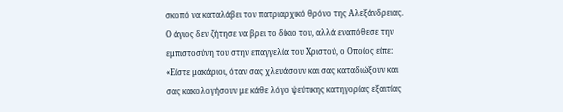σκοπό να καταλάβει τον πατριαρχικό θρόνο της Αλεξάνδρειας. Ο άγιος δεν ζήτησε να βρει το δίκιο του, αλλά εναπόθεσε την εμπιστοσύνη του στην επαγγελία του Χριστού, ο Οποίος είπε: «Είστε μακάριοι, όταν σας χλευάσουν και σας καταδιώξουν και σας κακολογήσουν με κάθε λόγο ψεύτικης κατηγορίας εξαιτίας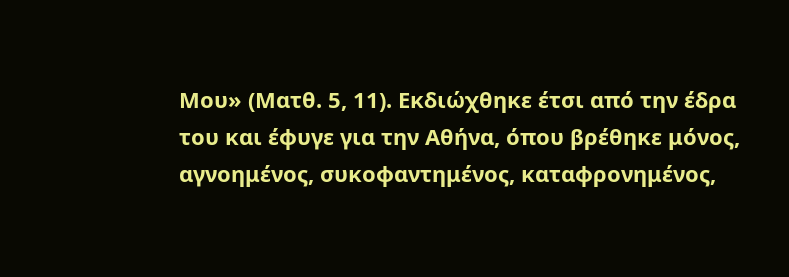Μου» (Ματθ. 5, 11). Εκδιώχθηκε έτσι από την έδρα του και έφυγε για την Αθήνα, όπου βρέθηκε μόνος, αγνοημένος, συκοφαντημένος, καταφρονημένος,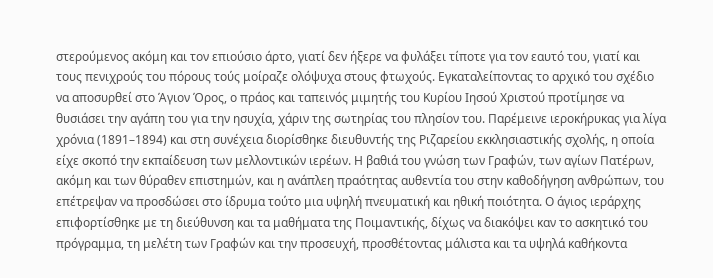στερούμενος ακόμη και τον επιούσιο άρτο, γιατί δεν ήξερε να φυλάξει τίποτε για τον εαυτό του, γιατί και τους πενιχρούς του πόρους τούς μοίραζε ολόψυχα στους φτωχούς. Εγκαταλείποντας το αρχικό του σχέδιο να αποσυρθεί στο Άγιον Όρος, ο πράος και ταπεινός μιμητής του Κυρίου Ιησού Χριστού προτίμησε να θυσιάσει την αγάπη του για την ησυχία, χάριν της σωτηρίας του πλησίον του. Παρέμεινε ιεροκήρυκας για λίγα χρόνια (1891–1894) και στη συνέχεια διορίσθηκε διευθυντής της Ριζαρείου εκκλησιαστικής σχολής, η οποία είχε σκοπό την εκπαίδευση των μελλοντικών ιερέων. Η βαθιά του γνώση των Γραφών, των αγίων Πατέρων, ακόμη και των θύραθεν επιστημών, και η ανάπλεη πραότητας αυθεντία του στην καθοδήγηση ανθρώπων, του επέτρεψαν να προσδώσει στο ίδρυμα τούτο μια υψηλή πνευματική και ηθική ποιότητα. Ο άγιος ιεράρχης επιφορτίσθηκε με τη διεύθυνση και τα μαθήματα της Ποιμαντικής, δίχως να διακόψει καν το ασκητικό του πρόγραμμα, τη μελέτη των Γραφών και την προσευχή, προσθέτοντας μάλιστα και τα υψηλά καθήκοντα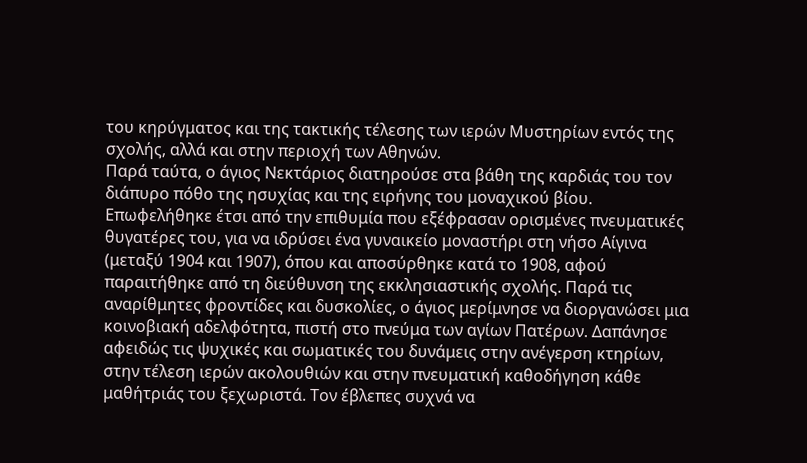του κηρύγματος και της τακτικής τέλεσης των ιερών Μυστηρίων εντός της σχολής, αλλά και στην περιοχή των Αθηνών.
Παρά ταύτα, ο άγιος Νεκτάριος διατηρούσε στα βάθη της καρδιάς του τον διάπυρο πόθο της ησυχίας και της ειρήνης του μοναχικού βίου. Επωφελήθηκε έτσι από την επιθυμία που εξέφρασαν ορισμένες πνευματικές θυγατέρες του, για να ιδρύσει ένα γυναικείο μοναστήρι στη νήσο Αίγινα (μεταξύ 1904 και 1907), όπου και αποσύρθηκε κατά το 1908, αφού παραιτήθηκε από τη διεύθυνση της εκκλησιαστικής σχολής. Παρά τις αναρίθμητες φροντίδες και δυσκολίες, ο άγιος μερίμνησε να διοργανώσει μια κοινοβιακή αδελφότητα, πιστή στο πνεύμα των αγίων Πατέρων. Δαπάνησε αφειδώς τις ψυχικές και σωματικές του δυνάμεις στην ανέγερση κτηρίων, στην τέλεση ιερών ακολουθιών και στην πνευματική καθοδήγηση κάθε μαθήτριάς του ξεχωριστά. Τον έβλεπες συχνά να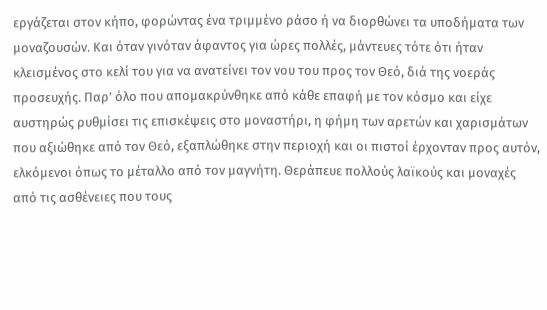εργάζεται στον κήπο, φορώντας ένα τριμμένο ράσο ή να διορθώνει τα υποδήματα των μοναζουσών. Και όταν γινόταν άφαντος για ώρες πολλές, μάντευες τότε ότι ήταν κλεισμένος στο κελί του για να ανατείνει τον νου του προς τον Θεό, διά της νοεράς προσευχής. Παρ’ όλο που απομακρύνθηκε από κάθε επαφή με τον κόσμο και είχε αυστηρώς ρυθμίσει τις επισκέψεις στο μοναστήρι, η φήμη των αρετών και χαρισμάτων που αξιώθηκε από τον Θεό, εξαπλώθηκε στην περιοχή και οι πιστοί έρχονταν προς αυτόν, ελκόμενοι όπως το μέταλλο από τον μαγνήτη. Θεράπευε πολλούς λαϊκούς και μοναχές από τις ασθένειες που τους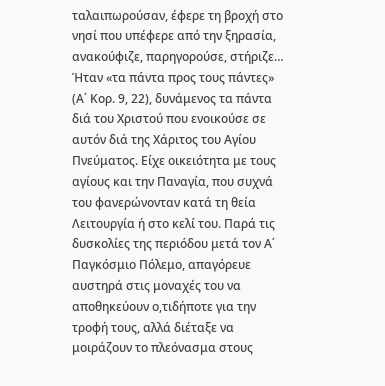ταλαιπωρούσαν, έφερε τη βροχή στο νησί που υπέφερε από την ξηρασία, ανακούφιζε, παρηγορούσε, στήριζε… Ήταν «τα πάντα προς τους πάντες» (Α΄ Κορ. 9, 22), δυνάμενος τα πάντα διά του Χριστού που ενοικούσε σε αυτόν διά της Χάριτος του Αγίου Πνεύματος. Είχε οικειότητα με τους αγίους και την Παναγία, που συχνά του φανερώνονταν κατά τη θεία Λειτουργία ή στο κελί του. Παρά τις δυσκολίες της περιόδου μετά τον Α΄ Παγκόσμιο Πόλεμο, απαγόρευε αυστηρά στις μοναχές του να αποθηκεύουν ο,τιδήποτε για την τροφή τους, αλλά διέταξε να μοιράζουν το πλεόνασμα στους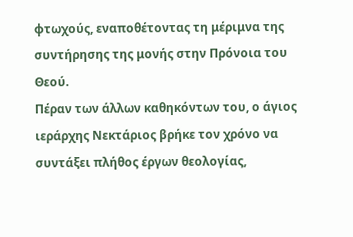φτωχούς, εναποθέτοντας τη μέριμνα της συντήρησης της μονής στην Πρόνοια του Θεού.
Πέραν των άλλων καθηκόντων του, ο άγιος ιεράρχης Νεκτάριος βρήκε τον χρόνο να συντάξει πλήθος έργων θεολογίας,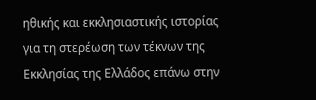ηθικής και εκκλησιαστικής ιστορίας για τη στερέωση των τέκνων της Εκκλησίας της Ελλάδος επάνω στην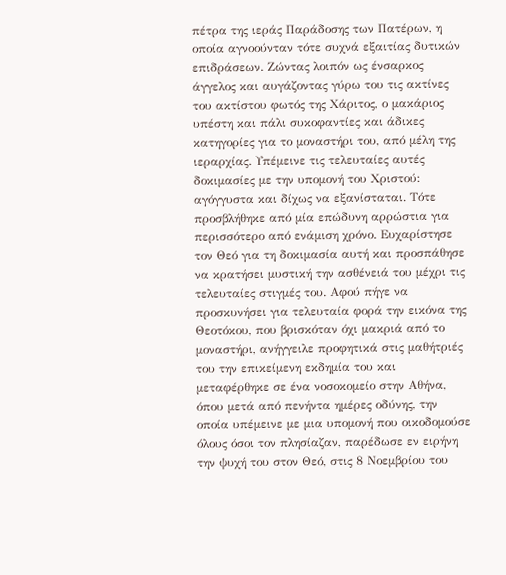πέτρα της ιεράς Παράδοσης των Πατέρων, η οποία αγνοούνταν τότε συχνά εξαιτίας δυτικών επιδράσεων. Ζώντας λοιπόν ως ένσαρκος άγγελος και αυγάζοντας γύρω του τις ακτίνες του ακτίστου φωτός της Χάριτος, ο μακάριος υπέστη και πάλι συκοφαντίες και άδικες κατηγορίες για το μοναστήρι του, από μέλη της ιεραρχίας. Υπέμεινε τις τελευταίες αυτές δοκιμασίες με την υπομονή του Χριστού: αγόγγυστα και δίχως να εξανίσταται. Τότε προσβλήθηκε από μία επώδυνη αρρώστια για περισσότερο από ενάμιση χρόνο. Ευχαρίστησε τον Θεό για τη δοκιμασία αυτή και προσπάθησε να κρατήσει μυστική την ασθένειά του μέχρι τις τελευταίες στιγμές του. Αφού πήγε να προσκυνήσει για τελευταία φορά την εικόνα της Θεοτόκου, που βρισκόταν όχι μακριά από το μοναστήρι, ανήγγειλε προφητικά στις μαθήτριές του την επικείμενη εκδημία του και μεταφέρθηκε σε ένα νοσοκομείο στην Αθήνα, όπου μετά από πενήντα ημέρες οδύνης, την οποία υπέμεινε με μια υπομονή που οικοδομούσε όλους όσοι τον πλησίαζαν, παρέδωσε εν ειρήνη την ψυχή του στον Θεό, στις 8 Νοεμβρίου του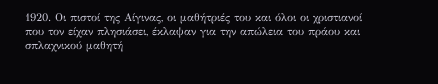1920. Οι πιστοί της Αίγινας, οι μαθήτριές του και όλοι οι χριστιανοί που τον είχαν πλησιάσει, έκλαψαν για την απώλεια του πράου και σπλαχνικού μαθητή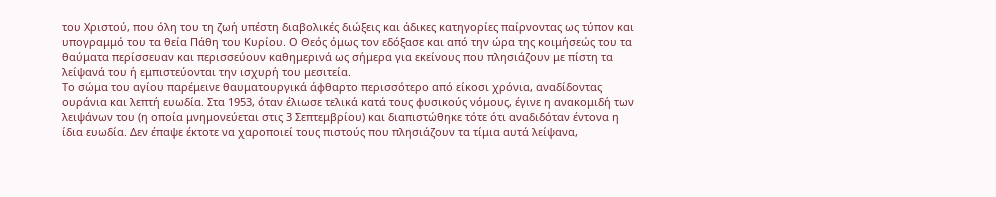του Χριστού, που όλη του τη ζωή υπέστη διαβολικές διώξεις και άδικες κατηγορίες παίρνοντας ως τύπον και υπογραμμό του τα θεία Πάθη του Κυρίου. Ο Θεός όμως τον εδόξασε και από την ώρα της κοιμήσεώς του τα θαύματα περίσσευαν και περισσεύουν καθημερινά ως σήμερα για εκείνους που πλησιάζουν με πίστη τα λείψανά του ή εμπιστεύονται την ισχυρή του μεσιτεία.
Το σώμα του αγίου παρέμεινε θαυματουργικά άφθαρτο περισσότερο από είκοσι χρόνια, αναδίδοντας ουράνια και λεπτή ευωδία. Στα 1953, όταν έλιωσε τελικά κατά τους φυσικούς νόμους, έγινε η ανακομιδή των λειψάνων του (η οποία μνημονεύεται στις 3 Σεπτεμβρίου) και διαπιστώθηκε τότε ότι αναδιδόταν έντονα η ίδια ευωδία. Δεν έπαψε έκτοτε να χαροποιεί τους πιστούς που πλησιάζουν τα τίμια αυτά λείψανα,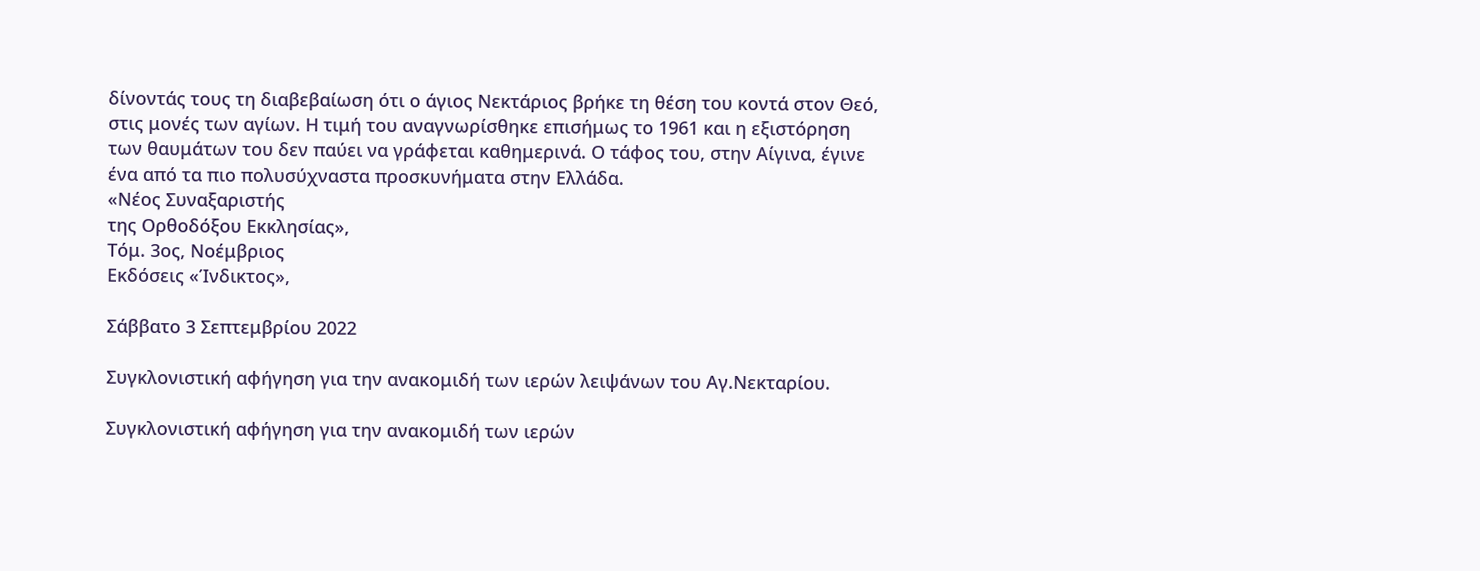δίνοντάς τους τη διαβεβαίωση ότι ο άγιος Νεκτάριος βρήκε τη θέση του κοντά στον Θεό, στις μονές των αγίων. Η τιμή του αναγνωρίσθηκε επισήμως το 1961 και η εξιστόρηση των θαυμάτων του δεν παύει να γράφεται καθημερινά. Ο τάφος του, στην Αίγινα, έγινε ένα από τα πιο πολυσύχναστα προσκυνήματα στην Ελλάδα.
«Νέος Συναξαριστής
της Ορθοδόξου Εκκλησίας»,
Τόμ. 3ος, Νοέμβριος
Εκδόσεις «Ίνδικτος»,

Σάββατο 3 Σεπτεμβρίου 2022

Συγκλονιστική αφήγηση για την ανακομιδή των ιερών λειψάνων του Αγ.Νεκταρίου.

Συγκλονιστική αφήγηση για την ανακομιδή των ιερών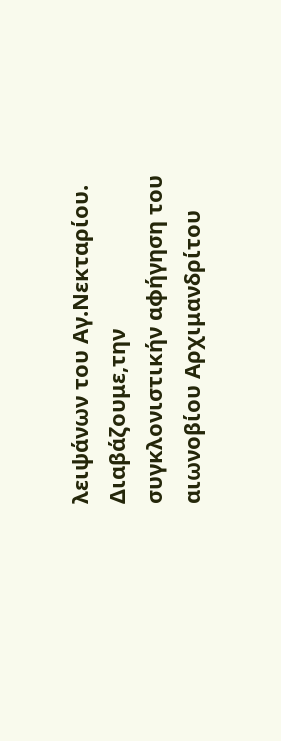λειψάνων του Αγ.Νεκταρίου.
Διαβάζουμε,την συγκλονιστικήν αφήγηση του αιωνοβίου Αρχιμανδρίτου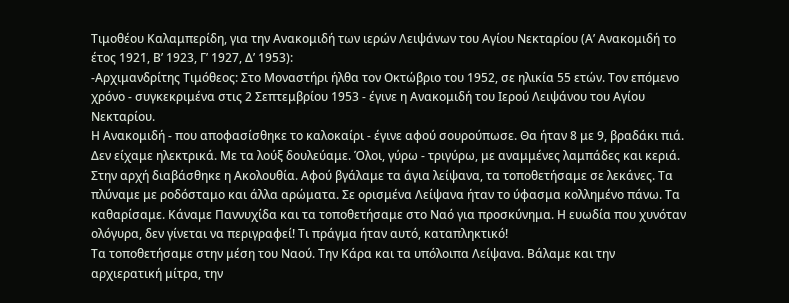Τιμοθέου Καλαμπερίδη, για την Ανακομιδή των ιερών Λειψάνων του Αγίου Νεκταρίου (Α’ Ανακομιδή το έτος 1921, Β’ 1923, Γ’ 1927, Δ’ 1953):
-Αρχιμανδρίτης Τιμόθεος: Στο Μοναστήρι ήλθα τον Οκτώβριο του 1952, σε ηλικία 55 ετών. Τον επόμενο χρόνο - συγκεκριμένα στις 2 Σεπτεμβρίου 1953 - έγινε η Ανακομιδή του Ιερού Λειψάνου του Αγίου Νεκταρίου.
Η Ανακομιδή - που αποφασίσθηκε το καλοκαίρι - έγινε αφού σουρούπωσε. Θα ήταν 8 με 9, βραδάκι πιά. Δεν είχαμε ηλεκτρικά. Με τα λούξ δουλεύαμε. Όλοι, γύρω - τριγύρω, με αναμμένες λαμπάδες και κεριά.
Στην αρχή διαβάσθηκε η Ακολουθία. Αφού βγάλαμε τα άγια λείψανα, τα τοποθετήσαμε σε λεκάνες. Τα πλύναμε με ροδόσταμο και άλλα αρώματα. Σε ορισμένα Λείψανα ήταν το ύφασμα κολλημένο πάνω. Τα καθαρίσαμε. Κάναμε Παννυχίδα και τα τοποθετήσαμε στο Ναό για προσκύνημα. Η ευωδία που χυνόταν ολόγυρα, δεν γίνεται να περιγραφεί! Τι πράγμα ήταν αυτό, καταπληκτικό!
Τα τοποθετήσαμε στην μέση του Ναού. Την Κάρα και τα υπόλοιπα Λείψανα. Βάλαμε και την αρχιερατική μίτρα, την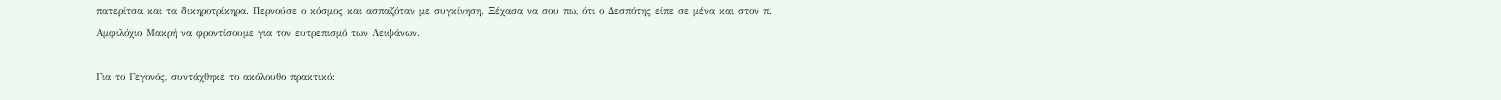πατερίτσα και τα δικηροτρίκηρα. Περνούσε ο κόσμος και ασπαζόταν με συγκίνηση. Ξέχασα να σου πω, ότι ο Δεσπότης είπε σε μένα και στον π. Αμφιλόχιο Μακρή να φροντίσουμε για τον ευτρεπισμό των Λειψάνων.

Για το Γεγονός, συντάχθηκε το ακόλουθο πρακτικό: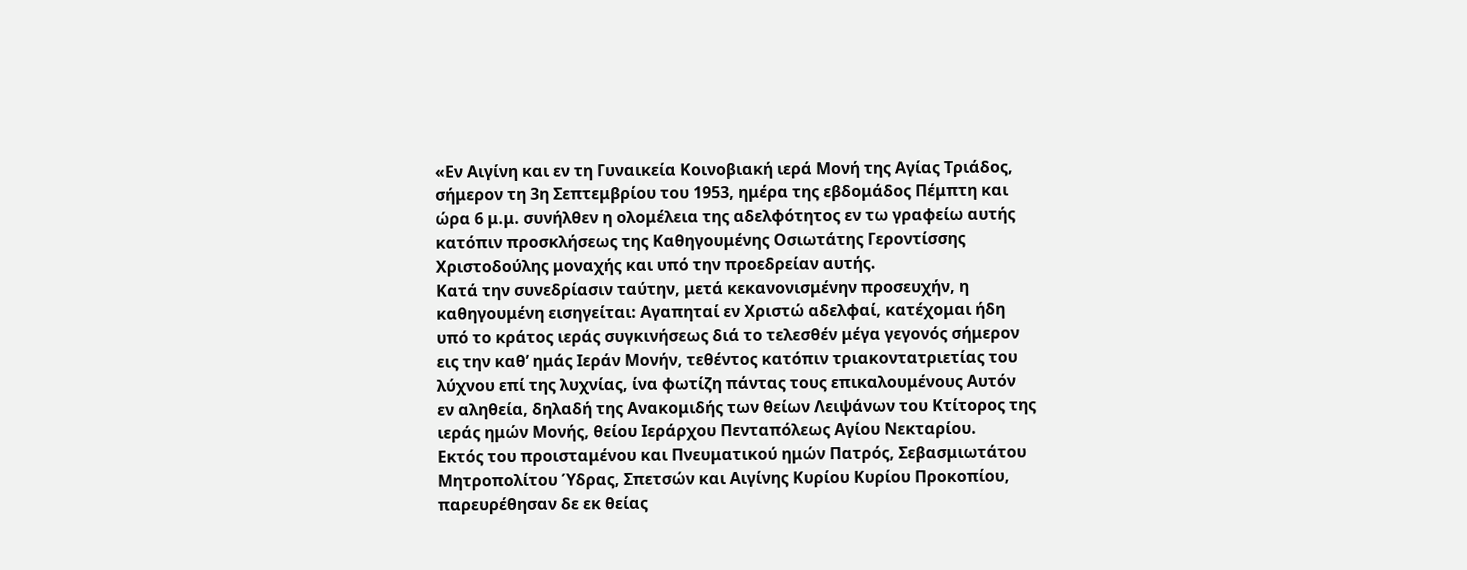«Εν Αιγίνη και εν τη Γυναικεία Κοινοβιακή ιερά Μονή της Αγίας Τριάδος, σήμερον τη 3η Σεπτεμβρίου του 1953, ημέρα της εβδομάδος Πέμπτη και ώρα 6 μ.μ. συνήλθεν η ολομέλεια της αδελφότητος εν τω γραφείω αυτής κατόπιν προσκλήσεως της Καθηγουμένης Οσιωτάτης Γεροντίσσης Χριστοδούλης μοναχής και υπό την προεδρείαν αυτής.
Κατά την συνεδρίασιν ταύτην, μετά κεκανονισμένην προσευχήν, η καθηγουμένη εισηγείται: Αγαπηταί εν Χριστώ αδελφαί, κατέχομαι ήδη υπό το κράτος ιεράς συγκινήσεως διά το τελεσθέν μέγα γεγονός σήμερον εις την καθ’ ημάς Ιεράν Μονήν, τεθέντος κατόπιν τριακοντατριετίας του λύχνου επί της λυχνίας, ίνα φωτίζη πάντας τους επικαλουμένους Αυτόν εν αληθεία, δηλαδή της Ανακομιδής των θείων Λειψάνων του Κτίτορος της ιεράς ημών Μονής, θείου Ιεράρχου Πενταπόλεως Αγίου Νεκταρίου.
Εκτός του προισταμένου και Πνευματικού ημών Πατρός, Σεβασμιωτάτου Μητροπολίτου Ύδρας, Σπετσών και Αιγίνης Κυρίου Κυρίου Προκοπίου, παρευρέθησαν δε εκ θείας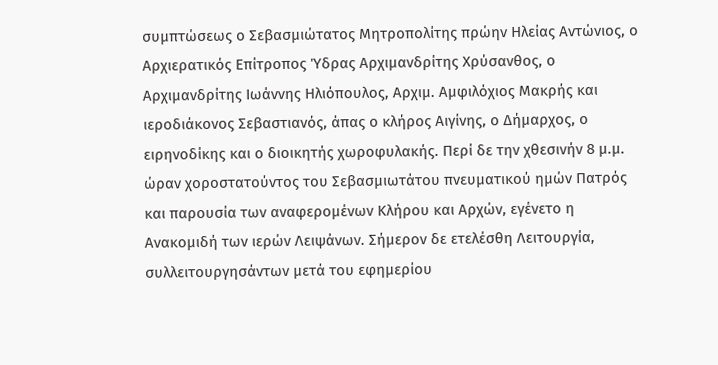συμπτώσεως ο Σεβασμιώτατος Μητροπολίτης πρώην Ηλείας Αντώνιος, ο Αρχιερατικός Επίτροπος Ύδρας Αρχιμανδρίτης Χρύσανθος, ο Αρχιμανδρίτης Ιωάννης Ηλιόπουλος, Αρχιμ. Αμφιλόχιος Μακρής και ιεροδιάκονος Σεβαστιανός, άπας ο κλήρος Αιγίνης, ο Δήμαρχος, ο ειρηνοδίκης και ο διοικητής χωροφυλακής. Περί δε την χθεσινήν 8 μ.μ. ώραν χοροστατούντος του Σεβασμιωτάτου πνευματικού ημών Πατρός και παρουσία των αναφερομένων Κλήρου και Αρχών, εγένετο η Ανακομιδή των ιερών Λειψάνων. Σήμερον δε ετελέσθη Λειτουργία, συλλειτουργησάντων μετά του εφημερίου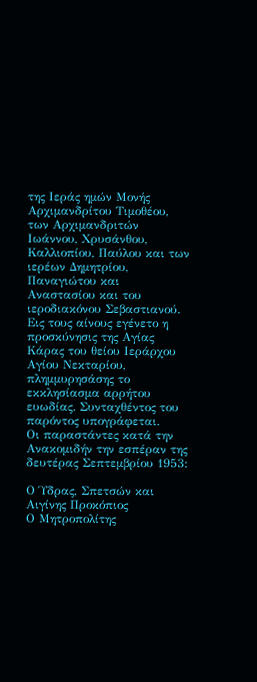της Ιεράς ημών Μονής Αρχιμανδρίτου Τιμοθέου, των Αρχιμανδριτών Ιωάννου, Χρυσάνθου, Καλλιοπίου, Παύλου και των ιερέων Δημητρίου, Παναγιώτου και Αναστασίου και του ιεροδιακόνου Σεβαστιανού.
Εις τους αίνους εγένετο η προσκύνησις της Αγίας Κάρας του θείου Ιεράρχου Αγίου Νεκταρίου, πλημμυρησάσης το εκκλησίασμα αρρήτου ευωδίας. Συνταχθέντος του παρόντος υπογράφεται.
Οι παραστάντες κατά την Ανακομιδήν την εσπέραν της δευτέρας Σεπτεμβρίου 1953:

Ο Ύδρας, Σπετσών και Αιγίνης Προκόπιος
Ο Μητροπολίτης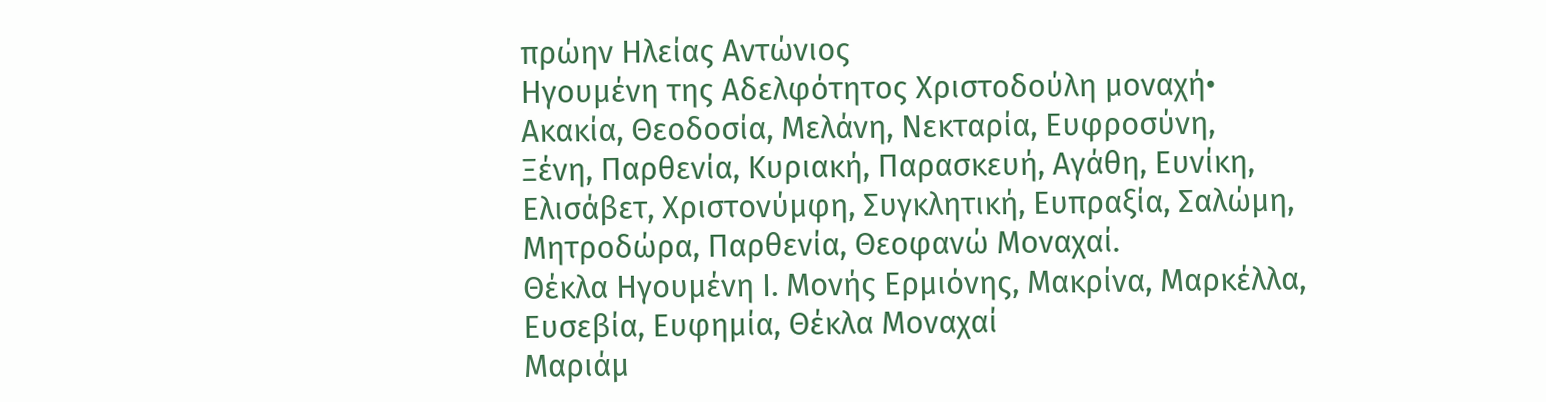πρώην Ηλείας Αντώνιος
Ηγουμένη της Αδελφότητος Χριστοδούλη μοναχή•
Ακακία, Θεοδοσία, Μελάνη, Νεκταρία, Ευφροσύνη,
Ξένη, Παρθενία, Κυριακή, Παρασκευή, Αγάθη, Ευνίκη,
Ελισάβετ, Χριστονύμφη, Συγκλητική, Ευπραξία, Σαλώμη,
Μητροδώρα, Παρθενία, Θεοφανώ Μοναχαί.
Θέκλα Ηγουμένη Ι. Μονής Ερμιόνης, Μακρίνα, Μαρκέλλα,
Ευσεβία, Ευφημία, Θέκλα Μοναχαί
Μαριάμ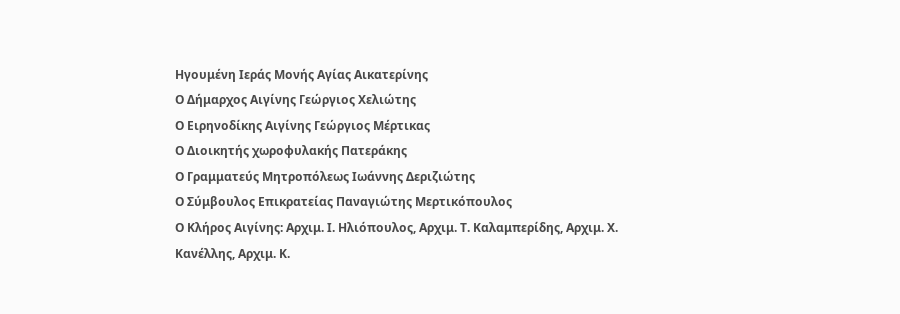Ηγουμένη Ιεράς Μονής Αγίας Αικατερίνης
Ο Δήμαρχος Αιγίνης Γεώργιος Χελιώτης
Ο Ειρηνοδίκης Αιγίνης Γεώργιος Μέρτικας
Ο Διοικητής χωροφυλακής Πατεράκης
Ο Γραμματεύς Μητροπόλεως Ιωάννης Δεριζιώτης
Ο Σύμβουλος Επικρατείας Παναγιώτης Μερτικόπουλος
Ο Κλήρος Αιγίνης: Αρχιμ. Ι. Ηλιόπουλος, Αρχιμ. Τ. Καλαμπερίδης, Αρχιμ. Χ. Κανέλλης, Αρχιμ. Κ.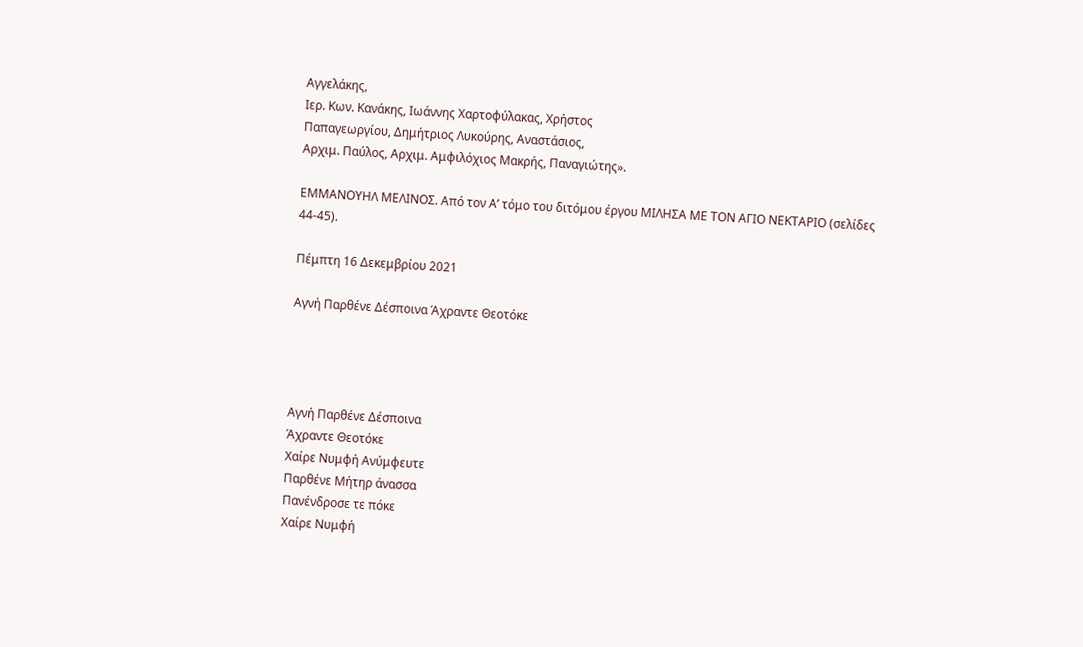Αγγελάκης,
Ιερ. Κων. Κανάκης, Ιωάννης Χαρτοφύλακας, Χρήστος
Παπαγεωργίου, Δημήτριος Λυκούρης, Αναστάσιος,
Αρχιμ. Παύλος, Αρχιμ. Αμφιλόχιος Μακρής, Παναγιώτης».

ΕΜΜΑΝΟΥΗΛ ΜΕΛΙΝΟΣ. Από τον Α’ τόμο του διτόμου έργου ΜΙΛΗΣΑ ΜΕ ΤΟΝ ΑΓΙΟ ΝΕΚΤΑΡΙΟ (σελίδες 44-45).

Πέμπτη 16 Δεκεμβρίου 2021

Αγνή Παρθένε Δέσποινα Άχραντε Θεοτόκε




Αγνή Παρθένε Δέσποινα
Άχραντε Θεοτόκε
Χαίρε Νυμφή Ανύμφευτε
Παρθένε Μήτηρ άνασσα
Πανένδροσε τε πόκε
Χαίρε Νυμφή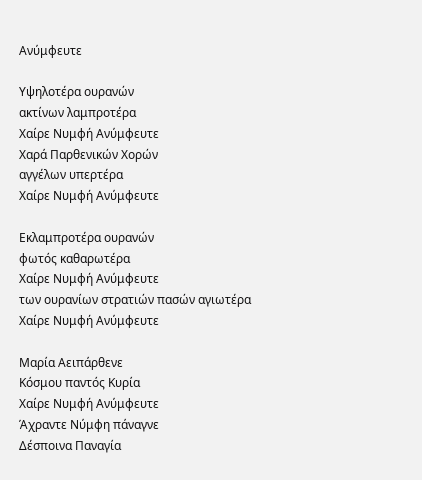Ανύμφευτε

Υψηλοτέρα ουρανών
ακτίνων λαμπροτέρα
Χαίρε Νυμφή Ανύμφευτε
Χαρά Παρθενικών Χορών
αγγέλων υπερτέρα
Χαίρε Νυμφή Ανύμφευτε

Εκλαμπροτέρα ουρανών
φωτός καθαρωτέρα
Χαίρε Νυμφή Ανύμφευτε
των ουρανίων στρατιών πασών αγιωτέρα
Χαίρε Νυμφή Ανύμφευτε

Μαρία Αειπάρθενε
Κόσμου παντός Κυρία
Χαίρε Νυμφή Ανύμφευτε
Άχραντε Νύμφη πάναγνε
Δέσποινα Παναγία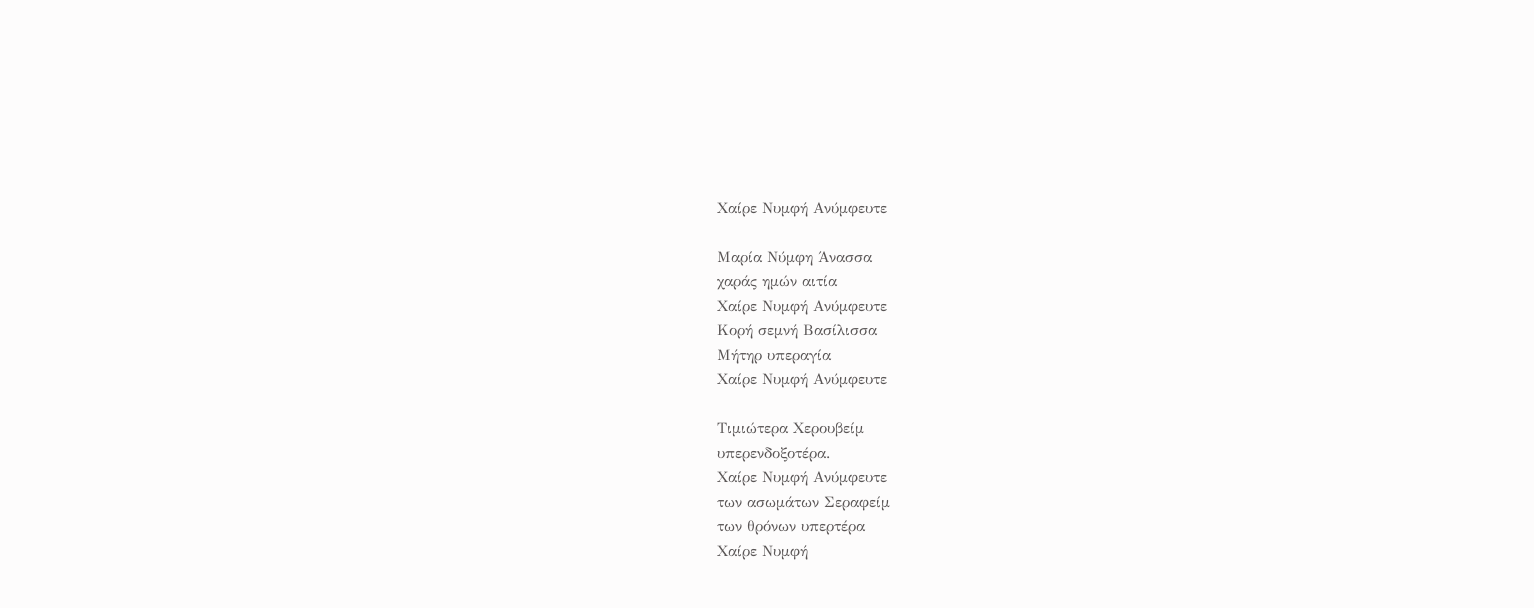Χαίρε Νυμφή Ανύμφευτε

Μαρία Νύμφη Άνασσα
χαράς ημών αιτία
Χαίρε Νυμφή Ανύμφευτε
Κορή σεμνή Βασίλισσα
Μήτηρ υπεραγία
Χαίρε Νυμφή Ανύμφευτε

Τιμιώτερα Χερουβείμ
υπερενδοξοτέρα.
Χαίρε Νυμφή Ανύμφευτε
των ασωμάτων Σεραφείμ
των θρόνων υπερτέρα
Χαίρε Νυμφή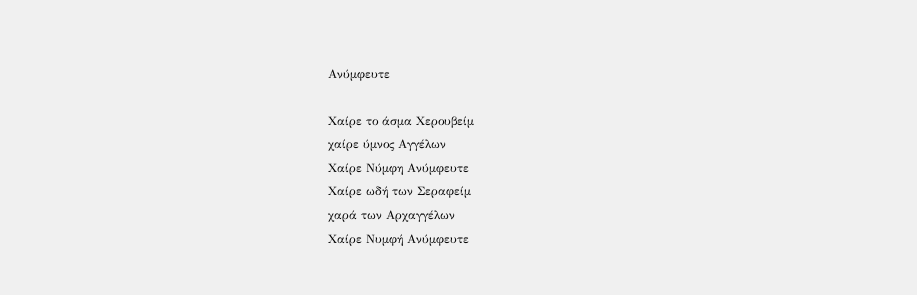Ανύμφευτε

Χαίρε το άσμα Χερουβείμ
χαίρε ύμνος Αγγέλων
Χαίρε Νύμφη Ανύμφευτε
Χαίρε ωδή των Σεραφείμ
χαρά των Αρχαγγέλων
Χαίρε Νυμφή Ανύμφευτε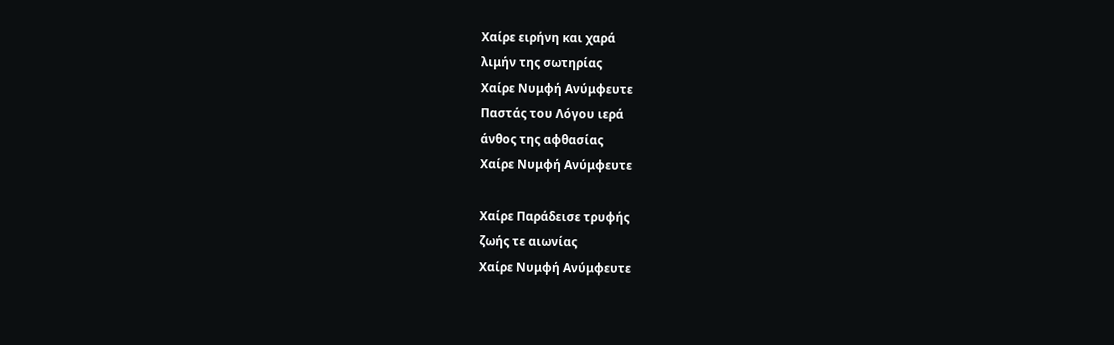Χαίρε ειρήνη και χαρά
λιμήν της σωτηρίας
Χαίρε Νυμφή Ανύμφευτε
Παστάς του Λόγου ιερά
άνθος της αφθασίας
Χαίρε Νυμφή Ανύμφευτε

Χαίρε Παράδεισε τρυφής
ζωής τε αιωνίας
Χαίρε Νυμφή Ανύμφευτε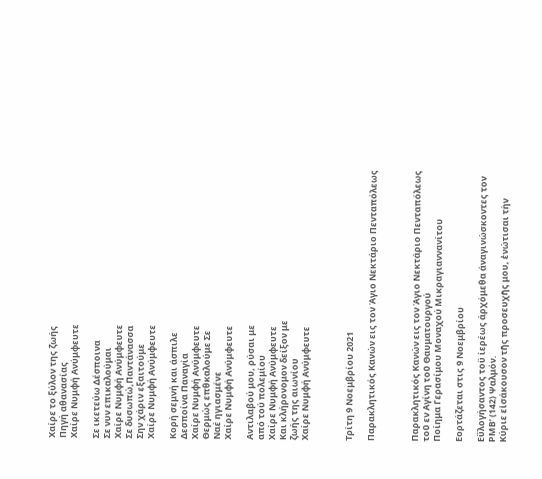Χαίρε το ξύλον της ζωής
Πηγή αθανασίας
Χαίρε Νυμφή Ανύμφευτε

Σε ικετεύω Δέσποινα
Σε νυν επικαλούμαι
Χαίρε Νυμφή Ανύμφευτε
Σε δυσωπώ,Παντάνασσα
Σην χάριν εξαιτούμε
Χαίρε Νυμφή Ανύμφευτε

Κορή σεμνή και άσπιλε
Δεσποίνα Παναγία
Χαίρε Νυμφή Ανύμφευτε
Θερμώς επθκαλούμε Σε
Ναέ ηγιασμένε
Χαίρε Νυμφή Ανύμφευτε

Αντιλαβού μου, ρύσαι με
από τού πολεμίου
Χαίρε Νυμφή Ανύμφευτε
Και κλήρονομον δείξον με
ζωής της αιωνίου
Χαίρε Νυμφή Ανύμφευτε



Τρίτη 9 Νοεμβρίου 2021

Παρακλητικός Κανών εις τον Άγιο Νεκτάριο Πενταπόλεως



Παρακλητικός Κανών εις τον Άγιο Νεκτάριο Πενταπόλεως τοῦ εν Αγίνη τοῦ Θαυματουργού
Ποίημα Γερασίμου Μοναχού Μικραγιαννανίτου

Εορτάζεται στις 9 Νοεμβρίου

Εΰλογήσαντος τοϋ ίερέως άρχόμεθα άναγινώσκοντες τον
ΡΜΒ’ (142) Ψαλμόν.
Κύριε εἰσάκουσον τῆς προσευχῆς μου, ἐνώτισαι τὴν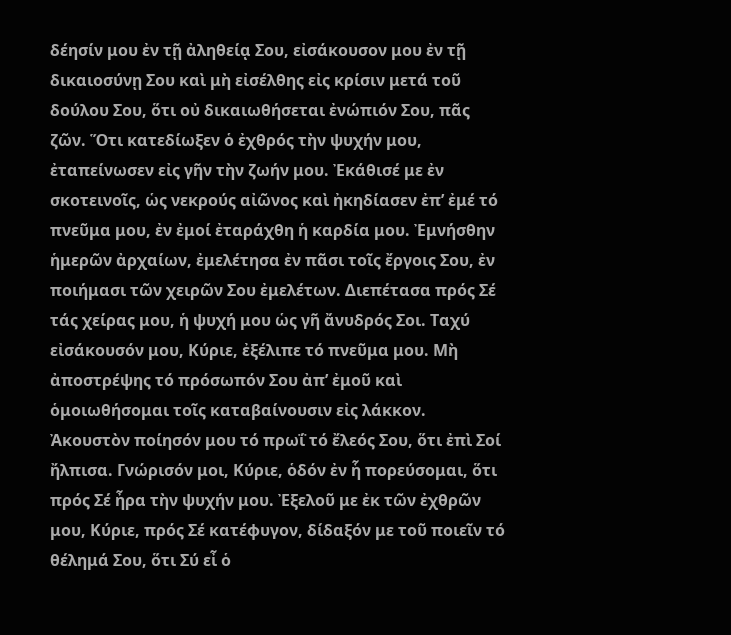δέησίν μου ἐν τῇ ἀληθείᾳ Σου, εἰσάκουσον μου ἐν τῇ δικαιοσύνῃ Σου καὶ μὴ εἰσέλθης εἰς κρίσιν μετά τοῦ δούλου Σου, ὅτι οὐ δικαιωθήσεται ἐνώπιόν Σου, πᾶς ζῶν. Ὅτι κατεδίωξεν ὁ ἐχθρός τὴν ψυχήν μου, ἐταπείνωσεν εἰς γῆν τὴν ζωήν μου. Ἐκάθισέ με ἐν σκοτεινοῖς, ὡς νεκρούς αἰῶνος καὶ ἠκηδίασεν ἐπ’ ἐμέ τό πνεῦμα μου, ἐν ἐμοί ἐταράχθη ἡ καρδία μου. Ἐμνήσθην ἡμερῶν ἀρχαίων, ἐμελέτησα ἐν πᾶσι τοῖς ἔργοις Σου, ἐν ποιήμασι τῶν χειρῶν Σου ἐμελέτων. Διεπέτασα πρός Σέ τάς χείρας μου, ἡ ψυχή μου ὡς γῆ ἄνυδρός Σοι. Ταχύ εἰσάκουσόν μου, Κύριε, ἐξέλιπε τό πνεῦμα μου. Μὴ ἀποστρέψης τό πρόσωπόν Σου ἀπ’ ἐμοῦ καὶ ὁμοιωθήσομαι τοῖς καταβαίνουσιν εἰς λάκκον. Ἀκουστὸν ποίησόν μου τό πρωΐ τό ἔλεός Σου, ὅτι ἐπὶ Σοί ἤλπισα. Γνώρισόν μοι, Κύριε, ὁδόν ἐν ἧ πορεύσομαι, ὅτι πρός Σέ ἦρα τὴν ψυχήν μου. Ἐξελοῦ με ἐκ τῶν ἐχθρῶν μου, Κύριε, πρός Σέ κατέφυγον, δίδαξόν με τοῦ ποιεῖν τό θέλημά Σου, ὅτι Σύ εἶ ὁ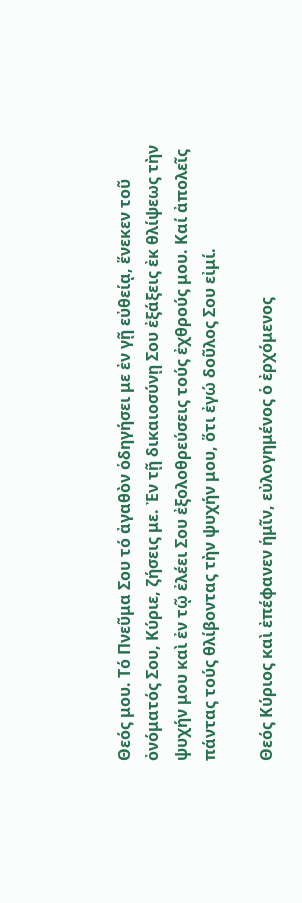Θεός μου. Τό Πνεῦμα Σου τό ἀγαθὸν ὁδηγήσει με ἐν γῇ εὐθείᾳ, ἕνεκεν τοῦ ὀνόματός Σου, Κύριε, ζήσεις με. Ἐν τῇ δικαιοσύνῃ Σου ἐξάξεις ἐκ θλίψεως τὴν ψυχήν μου καὶ ἐν τῷ ἐλέει Σου ἐξολοθρεύσεις τούς ἐχθρούς μου. Καί ἀπολεῖς πάντας τούς θλίβοντας τὴν ψυχήν μου, ὅτι ἐγώ δοῦλος Σου εἰμί.

Θεός Κύριος καὶ ἐπέφανεν ἡμῖν, εὐλογημένος ὁ ἐρχόμενος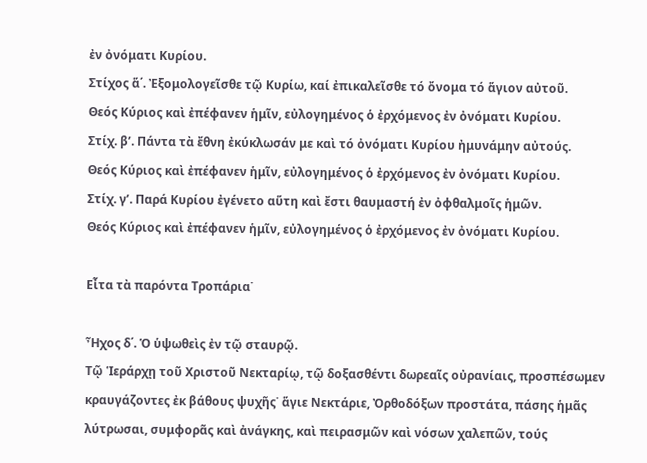ἐν ὀνόματι Κυρίου.
Στίχος ἅ΄. Ἐξομολογεῖσθε τῷ Κυρίω, καί ἐπικαλεῖσθε τό ὄνομα τό ἅγιον αὐτοῦ.
Θεός Κύριος καὶ ἐπέφανεν ἡμῖν, εὐλογημένος ὁ ἐρχόμενος ἐν ὀνόματι Κυρίου.
Στίχ. β’. Πάντα τὰ ἔθνη ἐκύκλωσάν με καὶ τό ὀνόματι Κυρίου ἠμυνάμην αὐτούς.
Θεός Κύριος καὶ ἐπέφανεν ἡμῖν, εὐλογημένος ὁ ἐρχόμενος ἐν ὀνόματι Κυρίου.
Στίχ. γ’. Παρά Κυρίου ἐγένετο αὕτη καὶ ἔστι θαυμαστή ἐν ὀφθαλμοῖς ἡμῶν.
Θεός Κύριος καὶ ἐπέφανεν ἡμῖν, εὐλογημένος ὁ ἐρχόμενος ἐν ὀνόματι Κυρίου.

Εἶτα τὰ παρόντα Τροπάρια˙

Ἦχος δ΄. Ὁ ὑψωθεὶς ἐν τῷ σταυρῷ.
Τῷ Ἱεράρχῃ τοῦ Χριστοῦ Νεκταρίῳ, τῷ δοξασθέντι δωρεαῖς οὐρανίαις, προσπέσωμεν κραυγάζοντες ἐκ βάθους ψυχῆς˙ ἅγιε Νεκτάριε, Ὀρθοδόξων προστάτα, πάσης ἡμᾶς λύτρωσαι, συμφορᾶς καὶ ἀνάγκης, καὶ πειρασμῶν καὶ νόσων χαλεπῶν, τούς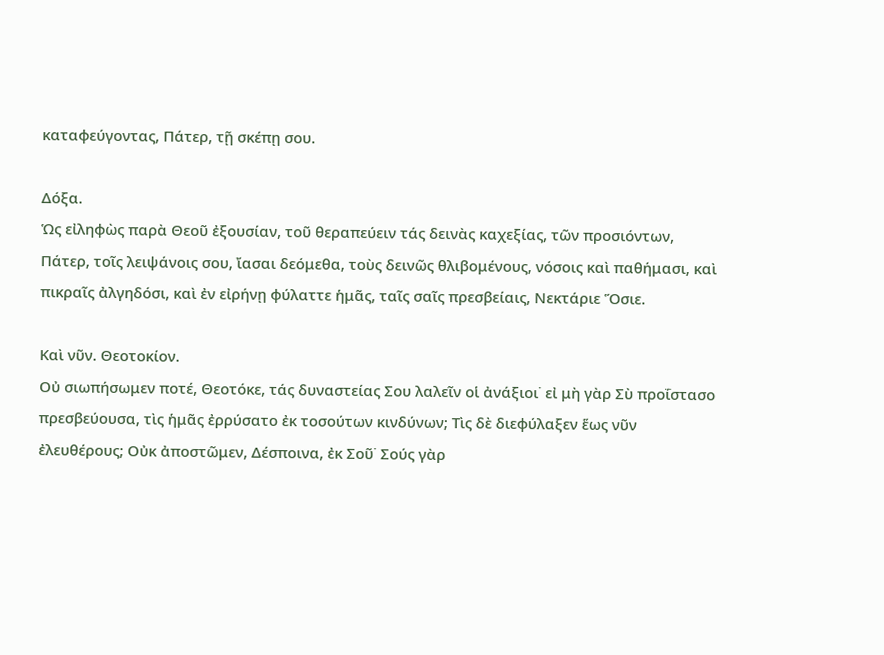καταφεύγοντας, Πάτερ, τῇ σκέπῃ σου.

Δόξα.
Ὡς εἰληφὼς παρὰ Θεοῦ ἐξουσίαν, τοῦ θεραπεύειν τάς δεινὰς καχεξίας, τῶν προσιόντων, Πάτερ, τοῖς λειψάνοις σου, ἴασαι δεόμεθα, τοὺς δεινῶς θλιβομένους, νόσοις καὶ παθήμασι, καὶ πικραῖς ἀλγηδόσι, καὶ ἐν εἰρήνῃ φύλαττε ἡμᾶς, ταῖς σαῖς πρεσβείαις, Νεκτάριε Ὅσιε.

Καὶ νῦν. Θεοτοκίον.
Οὐ σιωπήσωμεν ποτέ, Θεοτόκε, τάς δυναστείας Σου λαλεῖν οἱ ἀνάξιοι˙ εἰ μὴ γὰρ Σὺ προΐστασο πρεσβεύουσα, τὶς ἡμᾶς ἐρρύσατο ἐκ τοσούτων κινδύνων; Τὶς δὲ διεφύλαξεν ἕως νῦν ἐλευθέρους; Οὐκ ἀποστῶμεν, Δέσποινα, ἐκ Σοῦ˙ Σούς γὰρ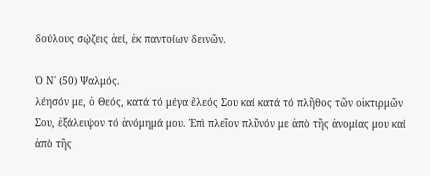δούλους σῴζεις ἀεί, ἐκ παντοίων δεινῶν.

Ὁ Ν΄ (50) Ψαλμός.
λέησόν με, ὁ Θεός, κατά τό μέγα ἔλεός Σου καί κατά τό πλῆθος τῶν οἰκτιρμῶν Σου, ἐξάλειψον τό ἀνόμημά μου. Ἐπὶ πλεῖον πλῦνόν με ἀπὸ τῆς ἀνομίας μου καί ἀπὸ τῆς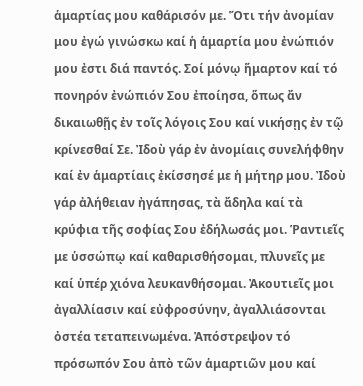ἁμαρτίας μου καθάρισόν με. Ὅτι τήν ἀνομίαν μου ἐγώ γινώσκω καί ἡ ἁμαρτία μου ἐνώπιόν μου ἐστι διά παντός. Σοί μόνῳ ἥμαρτον καί τό πονηρόν ἐνώπιόν Σου ἐποίησα, ὅπως ἄν δικαιωθῇς ἐν τοῖς λόγοις Σου καί νικήσῃς ἐν τῷ κρίνεσθαί Σε. Ἰδοὺ γάρ ἐν ἀνομίαις συνελήφθην καί ἐν ἁμαρτίαις ἐκίσσησέ με ἡ μήτηρ μου. Ἰδοὺ γάρ ἀλήθειαν ἠγάπησας, τὰ ἄδηλα καί τὰ κρύφια τῆς σοφίας Σου ἐδήλωσάς μοι. Ῥαντιεῖς με ὑσσώπῳ καί καθαρισθήσομαι, πλυνεῖς με καί ὑπέρ χιόνα λευκανθήσομαι. Ἀκουτιεῖς μοι ἀγαλλίασιν καί εὐφροσύνην, ἀγαλλιάσονται ὀστέα τεταπεινωμένα. Ἀπόστρεψον τό πρόσωπόν Σου ἀπὸ τῶν ἁμαρτιῶν μου καί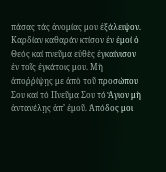πάσας τάς ἀνομίας μου ἐξάλειψον. Καρδίαν καθαράν κτίσον ἐν ἐμοί ὁ Θεός καί πνεῦμα εὐθὲς ἐγκαίνισον ἐν τοῖς ἐγκάτοις μου. Μὴ ἀποῤῥίψῃς με ἀπὸ τοῦ προσώπου Σου καί τό Πνεῦμα Σου τό Ἅγιον μὴ ἀντανέλῃς ἀπ’ ἐμοῦ. Ἀπόδος μοι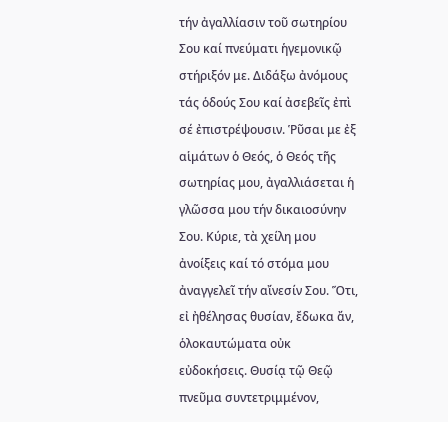τήν ἀγαλλίασιν τοῦ σωτηρίου Σου καί πνεύματι ἡγεμονικῷ στήριξόν με. Διδάξω ἀνόμους τάς ὁδούς Σου καί ἀσεβεῖς ἐπὶ σέ ἐπιστρέψουσιν. Ῥῦσαι με ἐξ αἱμάτων ὁ Θεός, ὁ Θεός τῆς σωτηρίας μου, ἀγαλλιάσεται ἡ γλῶσσα μου τήν δικαιοσύνην Σου. Κύριε, τὰ χείλη μου ἀνοίξεις καί τό στόμα μου ἀναγγελεῖ τήν αἴνεσίν Σου. Ὅτι, εἰ ἠθέλησας θυσίαν, ἔδωκα ἄν, ὁλοκαυτώματα οὐκ εὐδοκήσεις. Θυσίᾳ τῷ Θεῷ πνεῦμα συντετριμμένον,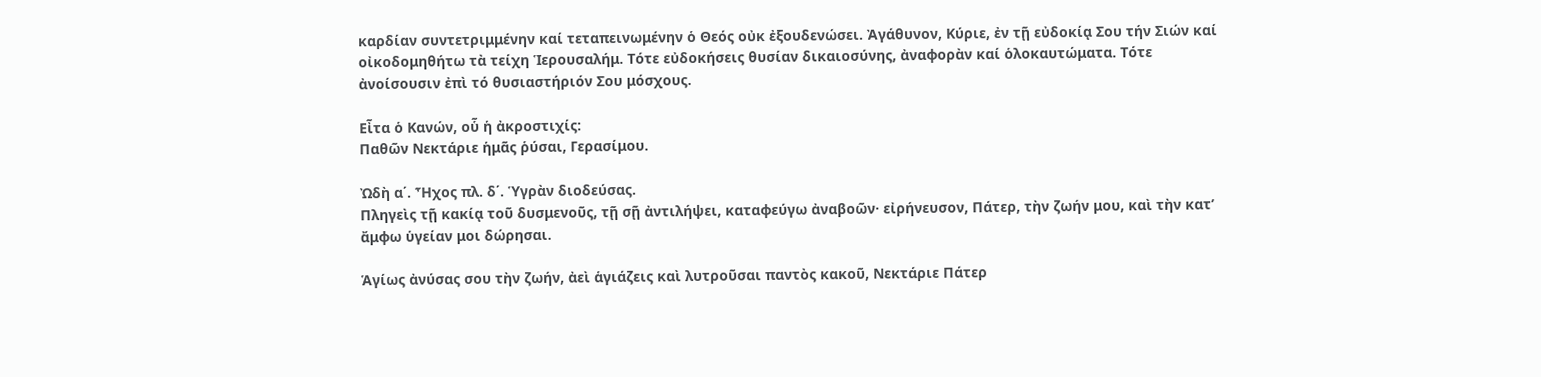καρδίαν συντετριμμένην καί τεταπεινωμένην ὁ Θεός οὐκ ἐξουδενώσει. Ἀγάθυνον, Κύριε, ἐν τῇ εὐδοκίᾳ Σου τήν Σιών καί οἰκοδομηθήτω τὰ τείχη Ἱερουσαλήμ. Τότε εὐδοκήσεις θυσίαν δικαιοσύνης, ἀναφορὰν καί ὁλοκαυτώματα. Τότε ἀνοίσουσιν ἐπὶ τό θυσιαστήριόν Σου μόσχους.

Εἶτα ὁ Κανών, οὗ ἡ ἀκροστιχίς:
Παθῶν Νεκτάριε ἡμᾶς ῥύσαι, Γερασίμου.

Ὠδὴ α΄. Ἦχος πλ. δ΄. Ὑγρὰν διοδεύσας.
Πληγεὶς τῇ κακίᾳ τοῦ δυσμενοῦς, τῇ σῇ ἀντιλήψει, καταφεύγω ἀναβοῶν· εἰρήνευσον, Πάτερ, τὴν ζωήν μου, καὶ τὴν κατ’ ἄμφω ὑγείαν μοι δώρησαι.

Ἁγίως ἀνύσας σου τὴν ζωήν, ἀεὶ ἁγιάζεις καὶ λυτροῦσαι παντὸς κακοῦ, Νεκτάριε Πάτερ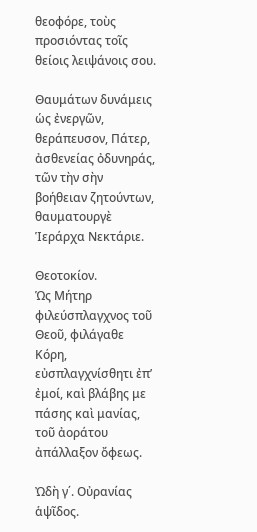θεοφόρε, τοὺς προσιόντας τοῖς θείοις λειψάνοις σου.

Θαυμάτων δυνάμεις ὡς ἐνεργῶν, θεράπευσον, Πάτερ, ἀσθενείας ὀδυνηράς, τῶν τὴν σὴν βοήθειαν ζητούντων, θαυματουργὲ Ἱεράρχα Νεκτάριε.

Θεοτοκίον.
Ὡς Μήτηρ φιλεύσπλαγχνος τοῦ Θεοῦ, φιλάγαθε Κόρη, εὐσπλαγχνίσθητι ἐπ’ ἐμοί, καὶ βλάβης με πάσης καὶ μανίας, τοῦ ἀοράτου ἀπάλλαξον ὄφεως.

Ὠδὴ γ΄. Οὐρανίας ἁψῖδος.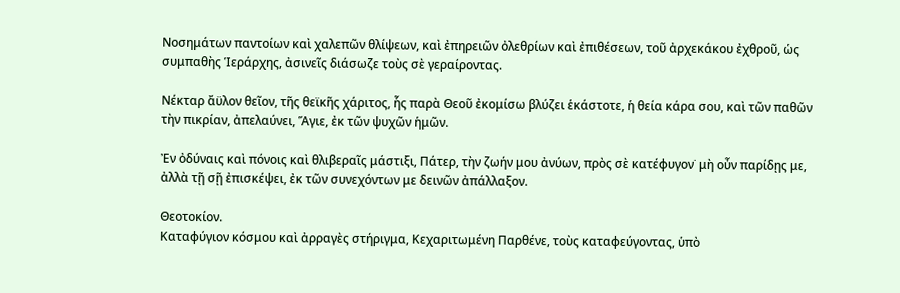Νοσημάτων παντοίων καὶ χαλεπῶν θλίψεων, καὶ ἐπηρειῶν ὀλεθρίων καὶ ἐπιθέσεων, τοῦ ἀρχεκάκου ἐχθροῦ, ὡς συμπαθὴς Ἱεράρχης, ἀσινεῖς διάσωζε τοὺς σὲ γεραίροντας.

Νέκταρ ἄϋλον θεῖον, τῆς θεϊκῆς χάριτος, ἧς παρὰ Θεοῦ ἐκομίσω βλύζει ἑκάστοτε, ἡ θεία κάρα σου, καὶ τῶν παθῶν τὴν πικρίαν, ἀπελαύνει, Ἅγιε, ἐκ τῶν ψυχῶν ἡμῶν.

Ἐν ὀδύναις καὶ πόνοις καὶ θλιβεραῖς μάστιξι, Πάτερ, τὴν ζωήν μου ἀνύων, πρὸς σὲ κατέφυγον˙ μὴ οὖν παρίδῃς με, ἀλλὰ τῇ σῇ ἐπισκέψει, ἐκ τῶν συνεχόντων με δεινῶν ἀπάλλαξον.

Θεοτοκίον.
Καταφύγιον κόσμου καὶ ἀρραγὲς στήριγμα, Κεχαριτωμένη Παρθένε, τοὺς καταφεύγοντας, ὑπὸ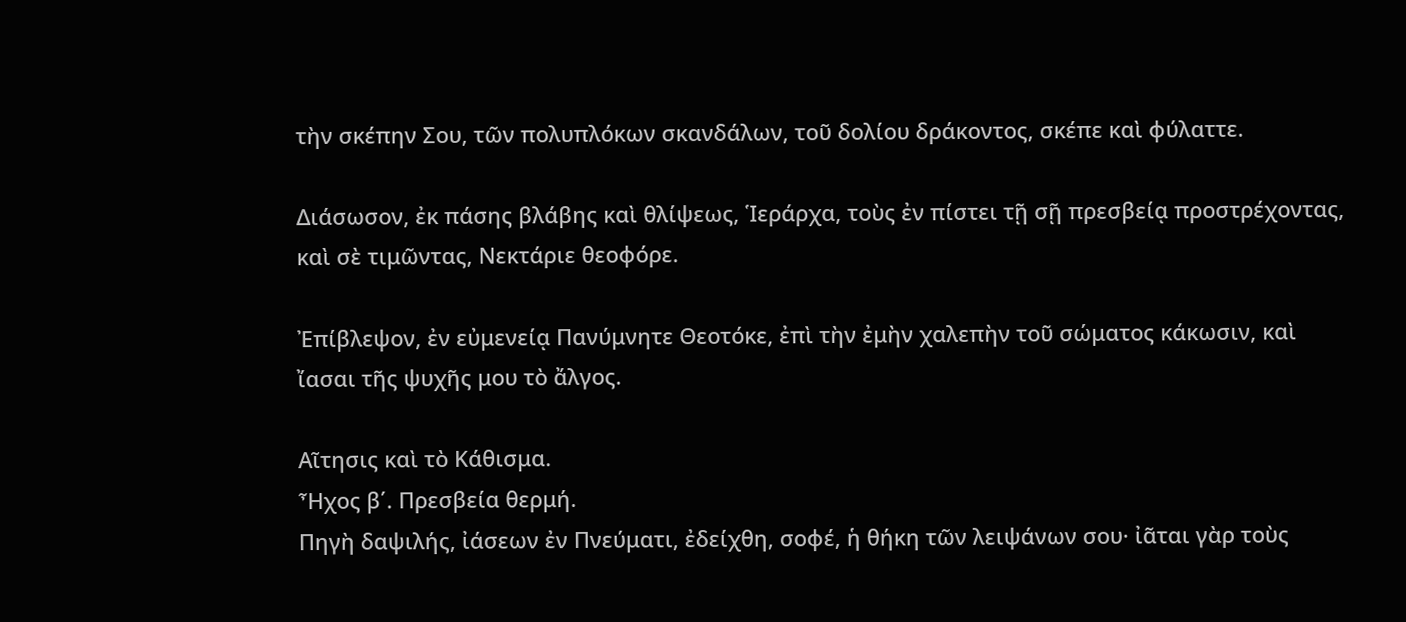τὴν σκέπην Σου, τῶν πολυπλόκων σκανδάλων, τοῦ δολίου δράκοντος, σκέπε καὶ φύλαττε.

Διάσωσον, ἐκ πάσης βλάβης καὶ θλίψεως, Ἱεράρχα, τοὺς ἐν πίστει τῇ σῇ πρεσβείᾳ προστρέχοντας, καὶ σὲ τιμῶντας, Νεκτάριε θεοφόρε.

Ἐπίβλεψον, ἐν εὐμενείᾳ Πανύμνητε Θεοτόκε, ἐπὶ τὴν ἐμὴν χαλεπὴν τοῦ σώματος κάκωσιν, καὶ ἴασαι τῆς ψυχῆς μου τὸ ἄλγος.

Αῖτησις καὶ τὸ Κάθισμα.
Ἦχος β΄. Πρεσβεία θερμή.
Πηγὴ δαψιλής, ἰάσεων ἐν Πνεύματι, ἐδείχθη, σοφέ, ἡ θήκη τῶν λειψάνων σου· ἰᾶται γὰρ τοὺς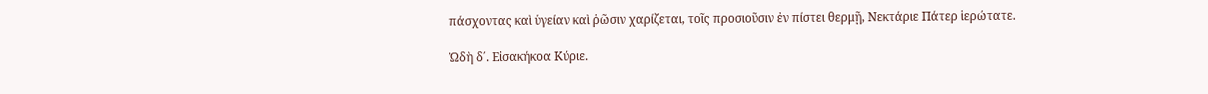πάσχοντας καὶ ὑγείαν καὶ ῥῶσιν χαρίζεται, τοῖς προσιοῦσιν ἐν πίστει θερμῇ, Νεκτάριε Πάτερ ἱερώτατε.

Ὠδὴ δ΄. Εἰσακήκοα Κύριε.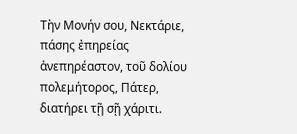Τὴν Μονήν σου, Νεκτάριε, πάσης ἐπηρείας ἀνεπηρέαστον, τοῦ δολίου πολεμήτορος, Πάτερ, διατήρει τῇ σῇ χάριτι.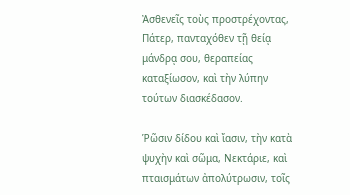Ἀσθενεῖς τοὺς προστρέχοντας, Πάτερ, πανταχόθεν τῇ θείᾳ μάνδρᾳ σου, θεραπείας καταξίωσον, καὶ τὴν λύπην τούτων διασκέδασον.

Ῥῶσιν δίδου καὶ ἴασιν, τὴν κατὰ ψυχὴν καὶ σῶμα, Νεκτάριε, καὶ πταισμάτων ἀπολύτρωσιν, τοῖς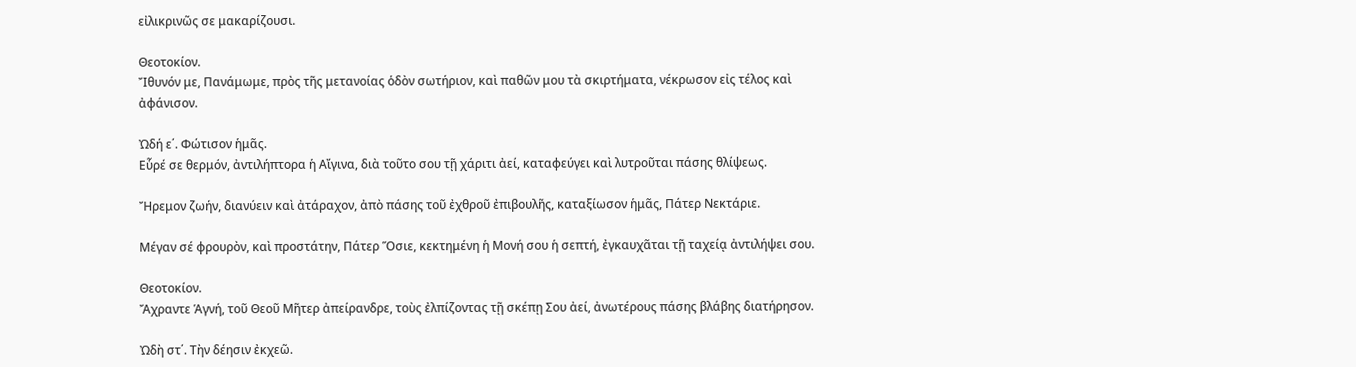εἰλικρινῶς σε μακαρίζουσι.

Θεοτοκίον.
Ἴθυνόν με, Πανάμωμε, πρὸς τῆς μετανοίας ὁδὸν σωτήριον, καὶ παθῶν μου τὰ σκιρτήματα, νέκρωσον εἰς τέλος καὶ ἀφάνισον.

Ὠδή ε΄. Φώτισον ἡμᾶς.
Εὗρέ σε θερμόν, ἀντιλήπτορα ἡ Αἴγινα, διὰ τοῦτο σου τῇ χάριτι ἀεί, καταφεύγει καὶ λυτροῦται πάσης θλίψεως.

Ἤρεμον ζωήν, διανύειν καὶ ἀτάραχον, ἀπὸ πάσης τοῦ ἐχθροῦ ἐπιβουλῆς, καταξίωσον ἡμᾶς, Πάτερ Νεκτάριε.

Μέγαν σέ φρουρὸν, καὶ προστάτην, Πάτερ Ὅσιε, κεκτημένη ἡ Μονή σου ἡ σεπτή, ἐγκαυχᾶται τῇ ταχείᾳ ἀντιλήψει σου.

Θεοτοκίον.
Ἄχραντε Ἁγνή, τοῦ Θεοῦ Μῆτερ ἀπείρανδρε, τοὺς ἐλπίζοντας τῇ σκέπῃ Σου ἀεί, ἀνωτέρους πάσης βλάβης διατήρησον.

Ὠδὴ στ΄. Τὴν δέησιν ἐκχεῶ.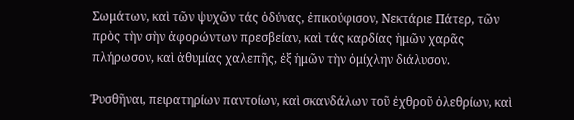Σωμάτων, καὶ τῶν ψυχῶν τάς ὁδύνας, ἐπικούφισον, Νεκτάριε Πάτερ, τῶν πρὸς τὴν σὴν ἀφορώντων πρεσβείαν, καὶ τάς καρδίας ἡμῶν χαρᾶς πλήρωσον, καὶ ἀθυμίας χαλεπῆς, ἐξ ἡμῶν τὴν ὁμίχλην διάλυσον.

Ῥυσθῆναι, πειρατηρίων παντοίων, καὶ σκανδάλων τοῦ ἐχθροῦ ὀλεθρίων, καὶ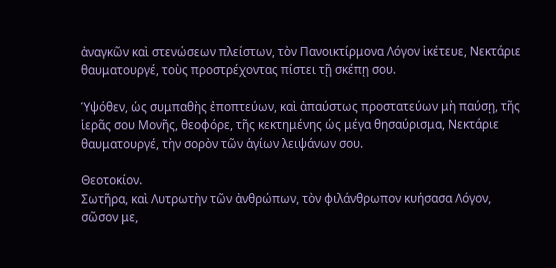ἀναγκῶν καὶ στενώσεων πλείστων, τὸν Πανοικτίρμονα Λόγον ἱκέτευε, Νεκτάριε θαυματουργέ, τοὺς προστρέχοντας πίστει τῇ σκέπῃ σου.

Ὑψόθεν, ὡς συμπαθὴς ἐποπτεύων, καὶ ἀπαύστως προστατεύων μὴ παύσῃ, τῆς ἱερᾶς σου Μονῆς, θεοφόρε, τῆς κεκτημένης ὡς μέγα θησαύρισμα, Νεκτάριε θαυματουργέ, τὴν σορὸν τῶν ἁγίων λειψάνων σου.

Θεοτοκίον.
Σωτῆρα, καὶ Λυτρωτὴν τῶν ἀνθρώπων, τὸν φιλάνθρωπον κυήσασα Λόγον, σῶσον με,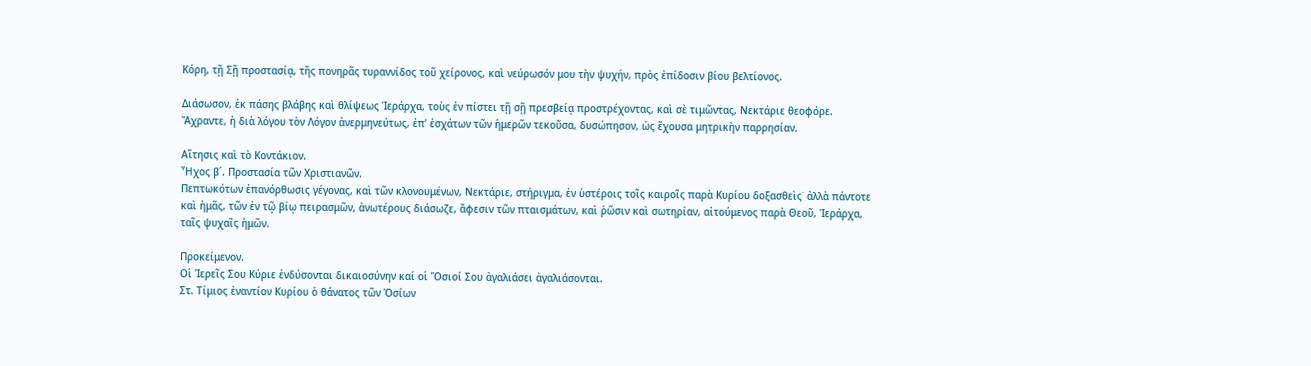Κόρη, τῇ Σῇ προστασίᾳ, τῆς πονηρᾶς τυραννίδος τοῦ χείρονος, καὶ νεύρωσόν μου τὴν ψυχήν, πρὸς ἐπίδοσιν βίου βελτίονος.

Διάσωσον, ἐκ πάσης βλάβης καὶ θλίψεως Ἱεράρχα, τοὺς ἐν πίστει τῇ σῇ πρεσβείᾳ προστρέχοντας, καὶ σὲ τιμῶντας, Νεκτάριε θεοφόρε.
Ἄχραντε, ἡ διὰ λόγου τὸν Λόγον ἀνερμηνεύτως, ἐπ’ ἐσχάτων τῶν ἡμερῶν τεκοῦσα, δυσώπησον, ὡς ἔχουσα μητρικὴν παρρησίαν.

Αἴτησις καὶ τὸ Κοντάκιον.
Ἦχος β΄. Προστασία τῶν Χριστιανῶν.
Πεπτωκότων ἐπανόρθωσις γέγονας, καὶ τῶν κλονουμένων, Νεκτάριε, στήριγμα, ἐν ὑστέροις τοῖς καιροῖς παρὰ Κυρίου δοξασθεὶς˙ ἀλλὰ πάντοτε καὶ ἡμᾶς, τῶν ἐν τῷ βίῳ πειρασμῶν, ἀνωτέρους διάσωζε, ἄφεσιν τῶν πταισμάτων, καὶ ῥῶσιν καὶ σωτηρίαν, αἰτούμενος παρὰ Θεοῦ, Ἱεράρχα, ταῖς ψυχαῖς ἡμῶν.

Προκείμενον.
Οἱ Ἱερεῖς Σου Κύριε ἐνδύσονται δικαιοσύνην καί οἱ Ὅσιοί Σου ἀγαλιάσει ἀγαλιάσονται.
Στ. Τίμιος ἐναντίον Κυρίου ὁ θάνατος τῶν Ὁσίων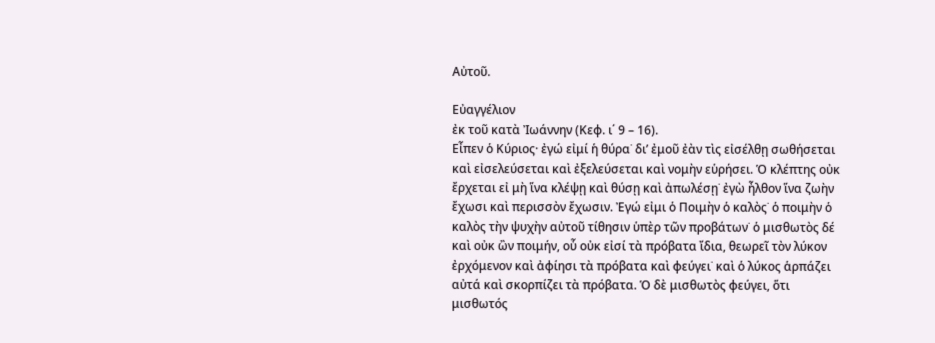Αὐτοῦ.

Εὐαγγέλιον
ἐκ τοῦ κατὰ Ἰωάννην (Κεφ. ι΄ 9 – 16).
Εἶπεν ὁ Κύριος· ἐγώ εἰμί ἡ θύρα˙ δι’ ἐμοῦ ἐὰν τὶς εἰσέλθῃ σωθήσεται καὶ εἰσελεύσεται καὶ ἐξελεύσεται καὶ νομὴν εὑρήσει. Ὁ κλέπτης οὐκ ἔρχεται εἰ μὴ ἵνα κλέψῃ καὶ θύσῃ καὶ ἀπωλέσῃ˙ ἐγὼ ἦλθον ἵνα ζωὴν ἔχωσι καὶ περισσὸν ἔχωσιν. Ἐγώ εἰμι ὁ Ποιμὴν ὁ καλὸς˙ ὁ ποιμὴν ὁ καλὸς τὴν ψυχὴν αὐτοῦ τίθησιν ὑπὲρ τῶν προβάτων˙ ὁ μισθωτὸς δέ καὶ οὐκ ὢν ποιμήν, οὗ οὐκ εἰσί τὰ πρόβατα ἴδια, θεωρεῖ τὸν λύκον ἐρχόμενον καὶ ἀφίησι τὰ πρόβατα καὶ φεύγει˙ καὶ ὁ λύκος ἁρπάζει αὐτά καὶ σκορπίζει τὰ πρόβατα. Ὁ δὲ μισθωτὸς φεύγει, ὅτι μισθωτός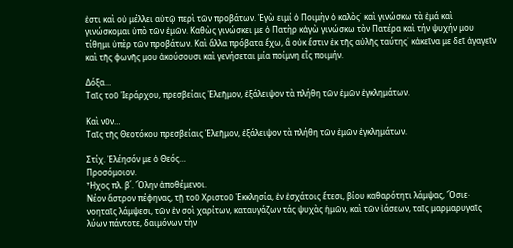ἐστι καὶ οὐ μέλλει αὐτῷ περὶ τῶν προβάτων. Ἐγὼ ειμί ὁ Ποιμὴν ὁ καλὸς˙ καὶ γινώσκω τὰ ἐμά καὶ γινώσκομαι ὑπὸ τῶν ἐμῶν. Καθὼς γινώσκει με ὁ Πατὴρ κἀγὼ γινώσκω τὸν Πατέρα καὶ τήν ψυχήν μου τίθημι ὑπὲρ τῶν προβάτων. Καὶ ἄλλα πρόβατα ἔχω, ἃ οὐκ ἔστιν ἐκ τῆς αὐλῆς ταύτης˙ κἀκεῖνα με δεῖ ἀγαγεῖν καὶ τῆς φωνῆς μου ἀκούσουσι καὶ γενήσεται μία ποίμνη εἷς ποιμήν.

Δόξα…
Ταῖς τοῦ Ἱεράρχου, πρεσβείαις Ἐλεῆμον, ἐξάλειψον τὰ πλήθη τῶν ἐμῶν ἐγκλημάτων.

Καὶ νῦν…
Ταῖς τῆς Θεοτόκου πρεσβείαις Ἐλεῆμον, ἐξάλειψον τὰ πλήθη τῶν ἐμῶν ἐγκλημάτων.

Στίχ. Ἐλέησόν με ὁ Θεός…
Προσόμοιον.
Ἦχος πλ. β΄. Ὅλην ἀποθέμενοι.
Νέον ἄστρον πέφηνας, τῇ τοῦ Χριστοῦ Ἐκκλησία, ἐν ἐσχάτοις ἔτεσι, βίου καθαρότητι λάμψας, Ὅσιε· νοηταῖς λάμψεσι, τῶν ἐν σοὶ χαρίτων, καταυγάζων τάς ψυχὰς ἡμῶν, καὶ τῶν ἰάσεων, ταῖς μαρμαρυγαῖς λύων πάντοτε, δαιμόνων τὴν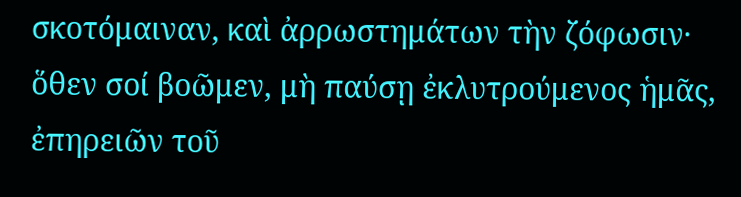σκοτόμαιναν, καὶ ἀρρωστημάτων τὴν ζόφωσιν· ὅθεν σοί βοῶμεν, μὴ παύσῃ ἐκλυτρούμενος ἡμᾶς, ἐπηρειῶν τοῦ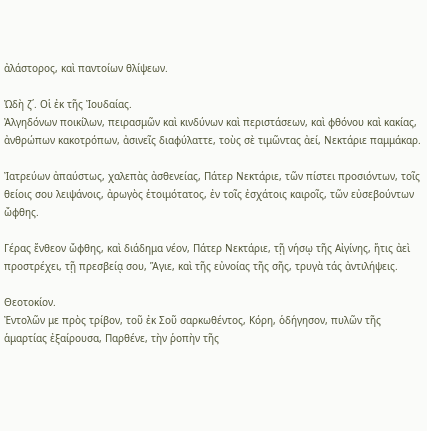ἀλάστορος, καὶ παντοίων θλίψεων.

Ὠδὴ ζ΄. Οἱ ἐκ τῆς Ἰουδαίας.
Ἀλγηδόνων ποικίλων, πειρασμῶν καὶ κινδύνων καὶ περιστάσεων, καὶ φθόνου καὶ κακίας, ἀνθρώπων κακοτρόπων, ἀσινεῖς διαφύλαττε, τοὺς σὲ τιμῶντας ἀεί, Νεκτάριε παμμάκαρ.

Ἰατρεύων ἀπαύστως, χαλεπὰς ἀσθενείας, Πάτερ Νεκτάριε, τῶν πίστει προσιόντων, τοῖς θείοις σου λειψάνοις, ἀρωγὸς ἑτοιμότατος, ἐν τοῖς ἐσχάτοις καιροῖς, τῶν εὐσεβούντων ὤφθης.

Γέρας ἔνθεον ὤφθης, καὶ διάδημα νέον, Πάτερ Νεκτάριε, τῇ νήσῳ τῆς Αἰγίνης, ἥτις ἀεὶ προστρέχει, τῇ πρεσβείᾳ σου, Ἅγιε, καὶ τῆς εὐνοίας τῆς σῆς, τρυγὰ τάς ἀντιλήψεις.

Θεοτοκίον.
Ἐντολῶν με πρὸς τρίβον, τοῦ ἐκ Σοῦ σαρκωθέντος, Κόρη, ὁδήγησον, πυλῶν τῆς ἁμαρτίας ἐξαίρουσα, Παρθένε, τὴν ῥοπὴν τῆς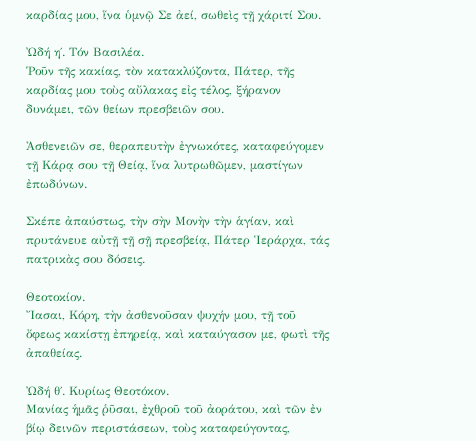καρδίας μου, ἵνα ὑμνῷ Σε ἀεί, σωθεὶς τῇ χάριτί Σου.

Ὠδή η΄. Τόν Βασιλέα.
Ῥοῦν τῆς κακίας, τὸν κατακλύζοντα, Πάτερ, τῆς καρδίας μου τοὺς αὔλακας εἰς τέλος, ξήρανον δυνάμει, τῶν θείων πρεσβειῶν σου.

Ἀσθενειῶν σε, θεραπευτὴν ἐγνωκότες, καταφεύγομεν τῇ Κάρᾳ σου τῇ Θείᾳ, ἵνα λυτρωθῶμεν, μαστίγων ἐπωδύνων.

Σκέπε ἀπαύστως, τὴν σὴν Μονὴν τὴν ἁγίαν, καὶ πρυτάνευε αὐτῇ τῇ σῇ πρεσβείᾳ, Πάτερ Ἱεράρχα, τάς πατρικὰς σου δόσεις.

Θεοτοκίον.
Ἴασαι, Κόρη, τὴν ἀσθενοῦσαν ψυχήν μου, τῇ τοῦ ὄφεως κακίστῃ ἐπηρείᾳ, καὶ καταύγασον με, φωτὶ τῆς ἀπαθείας.

Ὠδή θ΄. Κυρίως Θεοτόκον.
Μανίας ἡμᾶς ῥῦσαι, ἐχθροῦ τοῦ ἀοράτου, καὶ τῶν ἐν βίῳ δεινῶν περιστάσεων, τοὺς καταφεύγοντας,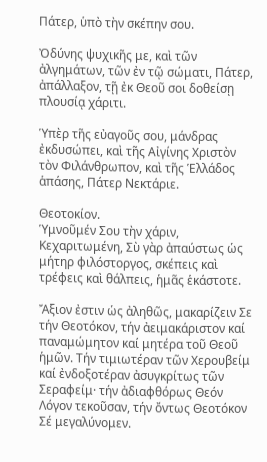Πάτερ, ὑπὸ τὴν σκέπην σου.

Ὀδύνης ψυχικῆς με, καὶ τῶν ἀλγημάτων, τῶν ἐν τῷ σώματι, Πάτερ, ἀπάλλαξον, τῇ ἐκ Θεοῦ σοι δοθείσῃ πλουσίᾳ χάριτι.

Ὑπὲρ τῆς εὐαγοῦς σου, μάνδρας ἐκδυσώπει, καὶ τῆς Αἰγίνης Χριστὸν τὸν Φιλάνθρωπον, καὶ τῆς Ἑλλάδος ἁπάσης, Πάτερ Νεκτάριε.

Θεοτοκίον.
Ὑμνοῦμέν Σου τὴν χάριν, Κεχαριτωμένη, Σὺ γὰρ ἀπαύστως ὡς μήτηρ φιλόστοργος, σκέπεις καὶ τρέφεις καὶ θάλπεις, ἡμᾶς ἑκάστοτε.

Ἄξιον ἐστιν ὡς ἀληθῶς, μακαρίζειν Σε τήν Θεοτόκον, τήν ἀειμακάριστον καί παναμώμητον καί μητέρα τοῦ Θεοῦ ἡμῶν. Τήν τιμιωτέραν τῶν Χερουβείμ καί ἐνδοξοτέραν ἀσυγκρίτως τῶν Σεραφείμ· τήν ἀδιαφθόρως Θεόν Λόγον τεκοῦσαν, τήν ὄντως Θεοτόκον Σέ μεγαλύνομεν.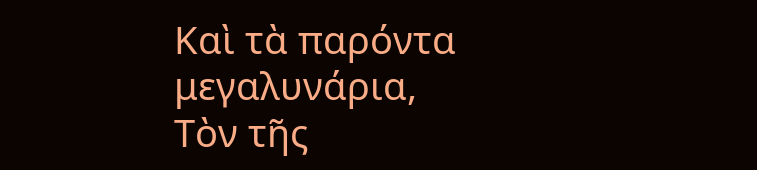Καὶ τὰ παρόντα μεγαλυνάρια,
Τὸν τῆς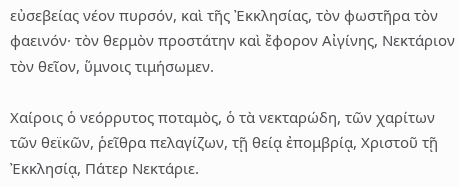εὐσεβείας νέον πυρσόν, καὶ τῆς Ἐκκλησίας, τὸν φωστῆρα τὸν φαεινόν· τὸν θερμὸν προστάτην καὶ ἔφορον Αἰγίνης, Νεκτάριον τὸν θεῖον, ὕμνοις τιμήσωμεν.

Χαίρoις ὁ νεόρρυτος ποταμὸς, ὁ τὰ νεκταρώδη, τῶν χαρίτων τῶν θεϊκῶν, ῥεῖθρα πελαγίζων, τῇ θείᾳ ἐπομβρίᾳ, Χριστοῦ τῇ Ἐκκλησίᾳ, Πάτερ Νεκτάριε.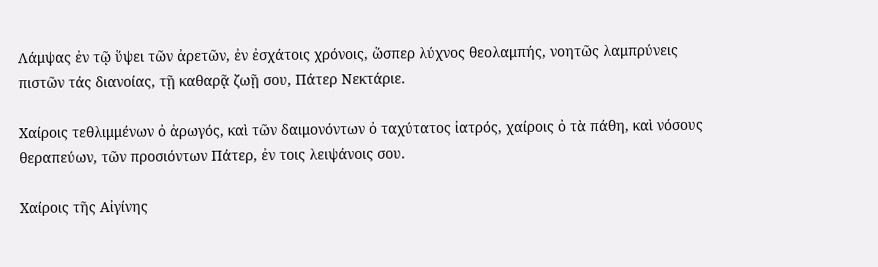Λάμψας ἐν τῷ ὕψει τῶν ἀρετῶν, ἐν ἐσχάτοις χρόνοις, ὥσπερ λύχνος θεολαμπής, νοητῶς λαμπρύνεις πιστῶν τάς διανοίας, τῇ καθαρᾷ ζωῇ σου, Πάτερ Νεκτάριε.

Χαίροις τεθλιμμένων ὀ ἀρωγός, καὶ τῶν δαιμονόντων ὀ ταχύτατος ἰατρός, χαίροις ὀ τὰ πάθη, καὶ νόσους θεραπεύων, τῶν προσιόντων Πάτερ, ἐν τοις λειψάνοις σου.

Χαίρoις τῆς Αἰγίνης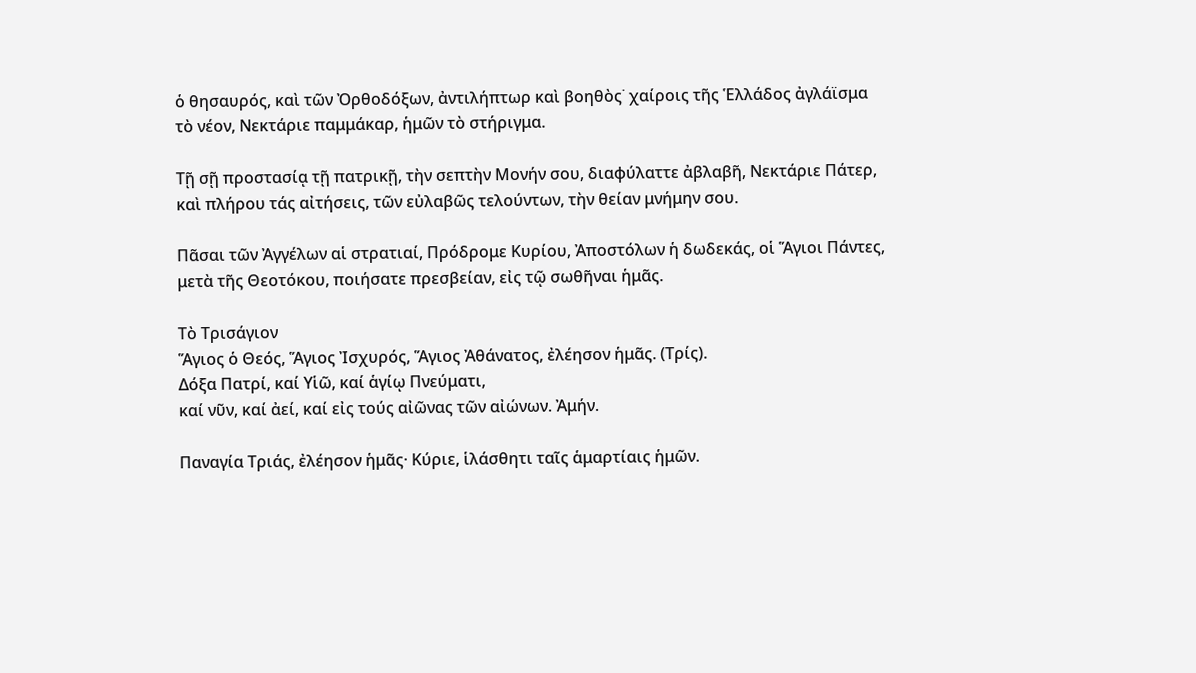ὁ θησαυρός, καὶ τῶν Ὀρθοδόξων, ἀντιλήπτωρ καὶ βοηθὸς˙ χαίροις τῆς Ἑλλάδος ἀγλάϊσμα τὸ νέον, Νεκτάριε παμμάκαρ, ἡμῶν τὸ στήριγμα.

Τῇ σῇ προστασίᾳ τῇ πατρικῇ, τὴν σεπτὴν Μονήν σου, διαφύλαττε ἀβλαβῆ, Νεκτάριε Πάτερ, καὶ πλήρου τάς αἰτήσεις, τῶν εὐλαβῶς τελούντων, τὴν θείαν μνήμην σου.

Πᾶσαι τῶν Ἀγγέλων αἱ στρατιαί, Πρόδρομε Κυρίου, Ἀποστόλων ἡ δωδεκάς, οἱ Ἅγιοι Πάντες, μετὰ τῆς Θεοτόκου, ποιήσατε πρεσβείαν, εἰς τῷ σωθῆναι ἡμᾶς.

Τὸ Τρισάγιον
Ἅγιος ὁ Θεός, Ἅγιος Ἰσχυρός, Ἅγιος Ἀθάνατος, ἐλέησον ἡμᾶς. (Τρίς).
Δόξα Πατρί, καί Υἱῶ, καί ἁγίῳ Πνεύματι,
καί νῦν, καί ἀεί, καί εἰς τούς αἰῶνας τῶν αἰώνων. Ἀμήν.

Παναγία Τριάς, ἐλέησον ἡμᾶς· Κύριε, ἱλάσθητι ταῖς ἁμαρτίαις ἡμῶν.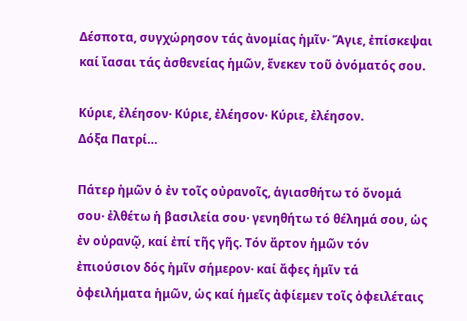Δέσποτα, συγχώρησον τάς ἀνομίας ἡμῖν· Ἅγιε, ἐπίσκεψαι καί ἴασαι τάς ἀσθενείας ἡμῶν, ἕνεκεν τοῦ ὀνόματός σου.

Κύριε, ἐλέησον· Κύριε, ἐλέησον· Κύριε, ἐλέησον.
Δόξα Πατρί…

Πάτερ ἡμῶν ὁ ἐν τοῖς οὐρανοῖς, ἁγιασθήτω τό ὄνομά σου· ἐλθέτω ἡ βασιλεία σου· γενηθήτω τό θέλημά σου, ὡς ἐν οὐρανῷ, καί ἐπί τῆς γῆς. Τόν ἄρτον ἡμῶν τόν ἐπιούσιον δός ἡμῖν σήμερον· καί ἄφες ἡμῖν τά ὀφειλήματα ἡμῶν, ὡς καί ἡμεῖς ἀφίεμεν τοῖς ὀφειλέταις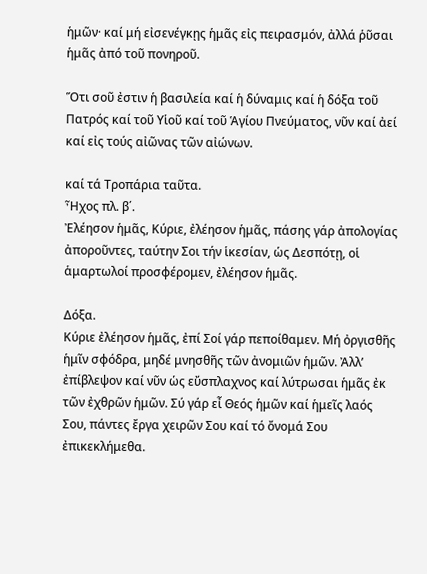ἡμῶν· καί μή εἰσενέγκῃς ἡμᾶς εἰς πειρασμόν, ἀλλά ῥῦσαι ἡμᾶς ἀπό τοῦ πονηροῦ.

Ὅτι σοῦ ἐστιν ἡ βασιλεία καί ἡ δύναμις καί ἡ δόξα τοῦ Πατρός καί τοῦ Υἱοῦ καί τοῦ Ἁγίου Πνεύματος, νῦν καί ἀεί καί εἰς τούς αἰῶνας τῶν αἰώνων.

καί τά Τροπάρια ταῦτα.
Ἦχος πλ. β΄.
Ἐλέησον ἡμᾶς, Κύριε, ἐλέησον ἡμᾶς, πάσης γάρ ἀπολογίας ἀποροῦντες, ταύτην Σοι τήν ἱκεσίαν, ὡς Δεσπότῃ, οἱ ἁμαρτωλοί προσφέρομεν, ἐλέησον ἡμᾶς.

Δόξα.
Κύριε ἐλέησον ἡμᾶς, ἐπί Σοί γάρ πεποίθαμεν. Μή ὀργισθῆς ἡμῖν σφόδρα, μηδέ μνησθῆς τῶν ἀνομιῶν ἡμῶν. Ἀλλ’ ἐπίβλεψον καί νῦν ὡς εὔσπλαχνος καί λύτρωσαι ἡμᾶς ἐκ τῶν ἐχθρῶν ἡμῶν. Σύ γάρ εἶ Θεός ἡμῶν καί ἡμεῖς λαός Σου, πάντες ἔργα χειρῶν Σου καί τό ὄνομά Σου ἐπικεκλήμεθα.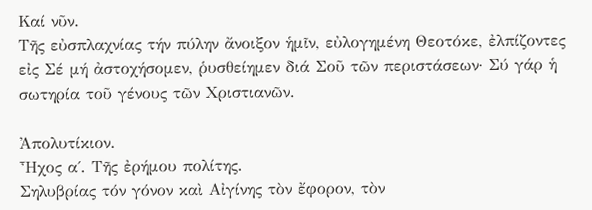Καί νῦν.
Τῆς εὐσπλαχνίας τήν πύλην ἄνοιξον ἡμῖν, εὐλογημένη Θεοτόκε, ἐλπίζοντες εἰς Σέ μή ἀστοχήσομεν, ῥυσθείημεν διά Σοῦ τῶν περιστάσεων· Σύ γάρ ἡ σωτηρία τοῦ γένους τῶν Χριστιανῶν.

Ἀπολυτίκιον.
Ἦχος α΄. Τῆς ἐρήμου πολίτης.
Σηλυβρίας τόν γόνον καὶ Αἰγίνης τὸν ἔφορον, τὸν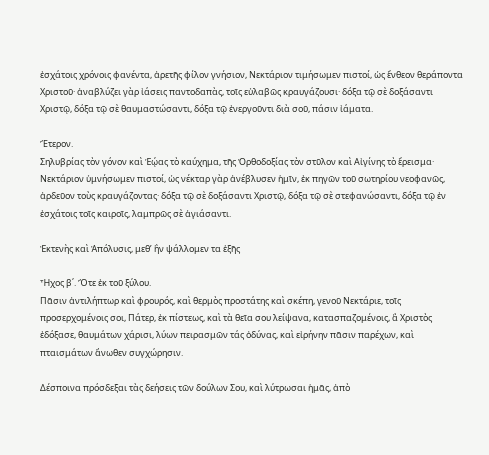ἐσχάτοις χρόνοις φανέντα, ἀρετῆς φίλον γνήσιον, Νεκτάριον τιμήσωμεν πιστοί, ὡς ἔνθεον θεράποντα Χριστοῦ· ἀναβλύζει γὰρ ἰάσεις παντοδαπὰς, τοῖς εὐλαβῶς κραυγάζουσι· δόξα τῷ σὲ δοξάσαντι Χριστῷ, δόξα τῷ σὲ θαυμαστώσαντι, δόξα τῷ ἐνεργοῦντι διὰ σοῦ, πάσιν ἰάματα.

Ἕτερον.
Σηλυβρίας τὸν γόνον καὶ Ἑῴας τὸ καύχημα, τῆς Ὀρθοδοξίας τὸν στῦλον καὶ Αἰγίνης τὸ ἔρεισμα· Νεκτάριον ὑμνήσωμεν πιστοί, ὡς νέκταρ γὰρ ἀνέβλυσεν ἡμῖν, ἐκ πηγῶν τοῦ σωτηρίου νεοφανῶς, ἀρδεῦον τοὺς κραυγάζοντας· δόξα τῷ σὲ δοξάσαντι Χριστῷ, δόξα τῷ σὲ στεφανώσαντι, δόξα τῷ ἐν ἐσχάτοις τοῖς καιροῖς, λαμπρῶς σὲ ἁγιάσαντι.

Ἐκτενὴς καὶ Ἀπόλυσις, μεθ’ ἣν ψάλλομεν τα ἑξῆς

Ἦχος β΄. Ὅτε ἐκ τοῦ ξύλου.
Πᾶσιν ἀντιλήπτωρ καὶ φρουρός, καὶ θερμὸς προστάτης καὶ σκέπη, γενοῦ Νεκτάριε, τοῖς προσερχομένοις σοι, Πάτερ, ἐκ πίστεως, καὶ τὰ θεῖα σου λείψανα, κατασπαζομένοις, ἃ Χριστὸς ἐδόξασε, θαυμάτων χάρισι, λύων πειρασμῶν τάς ὀδύνας, καὶ εἰρήνην πᾶσιν παρέχων, καὶ πταισμάτων ἄνωθεν συγχώρησιν.

Δέσποινα πρόσδεξαι τὰς δεήσεις τῶν δούλων Σου, καὶ λύτρωσαι ἡμᾶς, ἀπὸ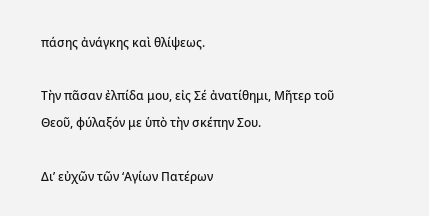πάσης ἀνάγκης καὶ θλίψεως.

Τὴν πᾶσαν ἐλπίδα μου, εἰς Σέ ἀνατίθημι, Μῆτερ τοῦ Θεοῦ, φύλαξόν με ὑπὸ τὴν σκέπην Σου.

Δι’ εὐχῶν τῶν ‘Αγίων Πατέρων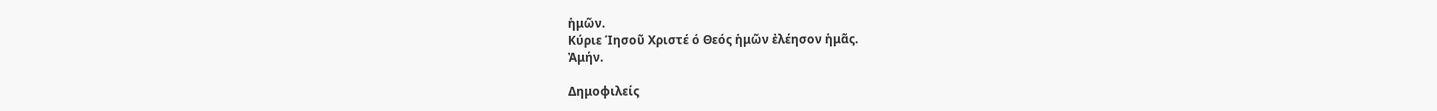ἡμῶν.
Κύριε Ίησοῦ Χριστέ ό Θεός ἡμῶν ἐλέησον ἡμᾶς.
Ἀμήν.

Δημοφιλείς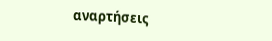αναρτήσεις